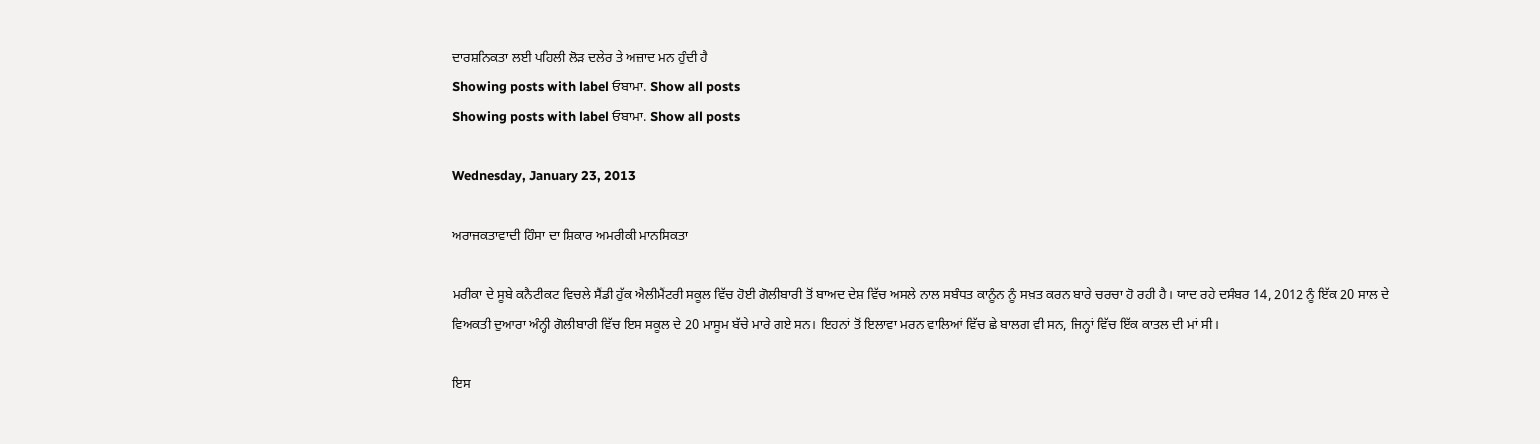ਦਾਰਸ਼ਨਿਕਤਾ ਲਈ ਪਹਿਲੀ ਲੋੜ ਦਲੇਰ ਤੇ ਅਜ਼ਾਦ ਮਨ ਹੁੰਦੀ ਹੈ
Showing posts with label ਓਬਾਮਾ. Show all posts
Showing posts with label ਓਬਾਮਾ. Show all posts

Wednesday, January 23, 2013

ਅਰਾਜਕਤਾਵਾਦੀ ਹਿੰਸਾ ਦਾ ਸ਼ਿਕਾਰ ਅਮਰੀਕੀ ਮਾਨਸਿਕਤਾ

ਮਰੀਕਾ ਦੇ ਸੂਬੇ ਕਨੈਟੀਕਟ ਵਿਚਲੇ ਸੈਂਡੀ ਹੁੱਕ ਐਲੀਮੈਂਟਰੀ ਸਕੂਲ ਵਿੱਚ ਹੋਈ ਗੋਲੀਬਾਰੀ ਤੋਂ ਬਾਅਦ ਦੇਸ਼ ਵਿੱਚ ਅਸਲੇ ਨਾਲ ਸਬੰਧਤ ਕਾਨੂੰਨ ਨੂੰ ਸਖ਼ਤ ਕਰਨ ਬਾਰੇ ਚਰਚਾ ਹੋ ਰਹੀ ਹੈ। ਯਾਦ ਰਹੇ ਦਸੰਬਰ 14, 2012 ਨੂੰ ਇੱਕ 20 ਸਾਲ ਦੇ ਵਿਅਕਤੀ ਦੁਆਰਾ ਅੰਨ੍ਹੀ ਗੋਲੀਬਾਰੀ ਵਿੱਚ ਇਸ ਸਕੂਲ ਦੇ 20 ਮਾਸੂਮ ਬੱਚੇ ਮਾਰੇ ਗਏ ਸਨ। ਇਹਨਾਂ ਤੋਂ ਇਲਾਵਾ ਮਰਨ ਵਾਲਿਆਂ ਵਿੱਚ ਛੇ ਬਾਲਗ ਵੀ ਸਨ, ਜਿਨ੍ਹਾਂ ਵਿੱਚ ਇੱਕ ਕਾਤਲ ਦੀ ਮਾਂ ਸੀ।

ਇਸ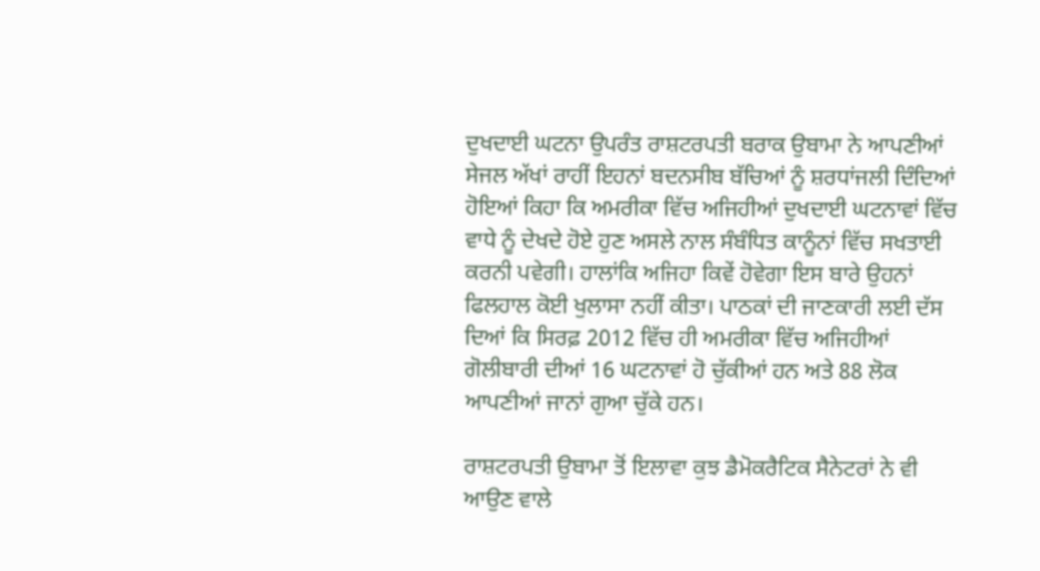ਦੁਖਦਾਈ ਘਟਨਾ ਉਪਰੰਤ ਰਾਸ਼ਟਰਪਤੀ ਬਰਾਕ ਉਬਾਮਾ ਨੇ ਆਪਣੀਆਂ ਸੇਜਲ ਅੱਖਾਂ ਰਾਹੀਂ ਇਹਨਾਂ ਬਦਨਸੀਬ ਬੱਚਿਆਂ ਨੂੰ ਸ਼ਰਧਾਂਜਲੀ ਦਿੰਦਿਆਂ ਹੋਇਆਂ ਕਿਹਾ ਕਿ ਅਮਰੀਕਾ ਵਿੱਚ ਅਜਿਹੀਆਂ ਦੁਖਦਾਈ ਘਟਨਾਵਾਂ ਵਿੱਚ ਵਾਧੇ ਨੂੰ ਦੇਖਦੇ ਹੋਏ ਹੁਣ ਅਸਲੇ ਨਾਲ ਸੰਬੰਧਿਤ ਕਾਨੂੰਨਾਂ ਵਿੱਚ ਸਖਤਾਈ ਕਰਨੀ ਪਵੇਗੀ। ਹਾਲਾਂਕਿ ਅਜਿਹਾ ਕਿਵੇਂ ਹੋਵੇਗਾ ਇਸ ਬਾਰੇ ਉਹਨਾਂ ਫਿਲਹਾਲ ਕੋਈ ਖੁਲਾਸਾ ਨਹੀਂ ਕੀਤਾ। ਪਾਠਕਾਂ ਦੀ ਜਾਣਕਾਰੀ ਲਈ ਦੱਸ ਦਿਆਂ ਕਿ ਸਿਰਫ਼ 2012 ਵਿੱਚ ਹੀ ਅਮਰੀਕਾ ਵਿੱਚ ਅਜਿਹੀਆਂ ਗੋਲੀਬਾਰੀ ਦੀਆਂ 16 ਘਟਨਾਵਾਂ ਹੋ ਚੁੱਕੀਆਂ ਹਨ ਅਤੇ 88 ਲੋਕ ਆਪਣੀਆਂ ਜਾਨਾਂ ਗੁਆ ਚੁੱਕੇ ਹਨ।

ਰਾਸ਼ਟਰਪਤੀ ਉਬਾਮਾ ਤੋਂ ਇਲਾਵਾ ਕੁਝ ਡੈਮੋਕਰੈਟਿਕ ਸੈਨੇਟਰਾਂ ਨੇ ਵੀ ਆਉਣ ਵਾਲੇ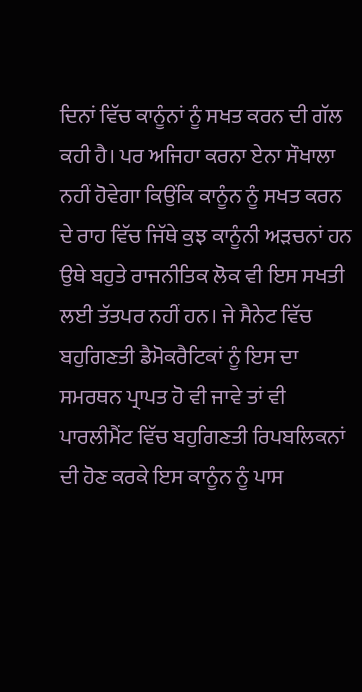ਦਿਨਾਂ ਵਿੱਚ ਕਾਨੂੰਨਾਂ ਨੂੰ ਸਖਤ ਕਰਨ ਦੀ ਗੱਲ ਕਹੀ ਹੈ। ਪਰ ਅਜਿਹਾ ਕਰਨਾ ਏਨਾ ਸੌਖਾਲਾ ਨਹੀਂ ਹੋਵੇਗਾ ਕਿਉਂਕਿ ਕਾਨੂੰਨ ਨੂੰ ਸਖਤ ਕਰਨ ਦੇ ਰਾਹ ਵਿੱਚ ਜਿੱਥੇ ਕੁਝ ਕਾਨੂੰਨੀ ਅੜਚਨਾਂ ਹਨ ਉਥੇ ਬਹੁਤੇ ਰਾਜਨੀਤਿਕ ਲੋਕ ਵੀ ਇਸ ਸਖਤੀ ਲਈ ਤੱਤਪਰ ਨਹੀਂ ਹਨ। ਜੇ ਸੈਨੇਟ ਵਿੱਚ ਬਹੁਗਿਣਤੀ ਡੈਮੋਕਰੈਟਿਕਾਂ ਨੂੰ ਇਸ ਦਾ ਸਮਰਥਨ ਪ੍ਰਾਪਤ ਹੋ ਵੀ ਜਾਵੇ ਤਾਂ ਵੀ ਪਾਰਲੀਮੈਂਟ ਵਿੱਚ ਬਹੁਗਿਣਤੀ ਰਿਪਬਲਿਕਨਾਂ ਦੀ ਹੋਣ ਕਰਕੇ ਇਸ ਕਾਨੂੰਨ ਨੂੰ ਪਾਸ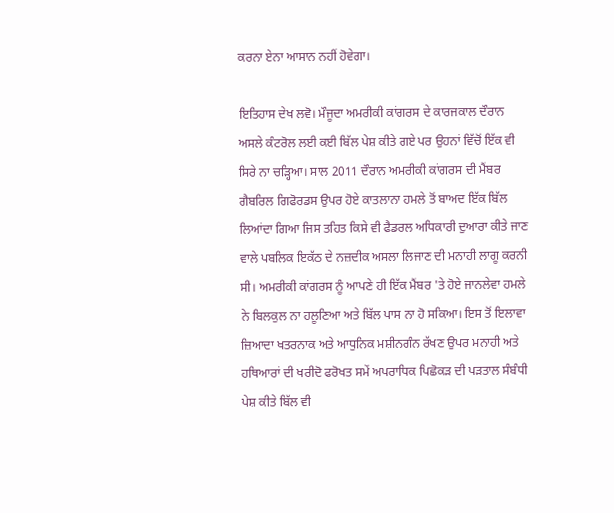ਕਰਨਾ ਏਨਾ ਆਸਾਨ ਨਹੀਂ ਹੋਵੇਗਾ।

ਇਤਿਹਾਸ ਦੇਖ ਲਵੋ। ਮੌਜੂਦਾ ਅਮਰੀਕੀ ਕਾਂਗਰਸ ਦੇ ਕਾਰਜਕਾਲ ਦੌਰਾਨ ਅਸਲੇ ਕੰਟਰੋਲ ਲਈ ਕਈ ਬਿੱਲ ਪੇਸ਼ ਕੀਤੇ ਗਏ ਪਰ ਉਹਨਾਂ ਵਿੱਚੋਂ ਇੱਕ ਵੀ ਸਿਰੇ ਨਾ ਚੜ੍ਹਿਆ। ਸਾਲ 2011 ਦੌਰਾਨ ਅਮਰੀਕੀ ਕਾਂਗਰਸ ਦੀ ਮੈਂਬਰ ਗੈਬਰਿਲ ਗਿਫੋਰਡਸ ਉਪਰ ਹੋਏ ਕਾਤਲਾਨਾ ਹਮਲੇ ਤੋਂ ਬਾਅਦ ਇੱਕ ਬਿੱਲ ਲਿਆਂਦਾ ਗਿਆ ਜਿਸ ਤਹਿਤ ਕਿਸੇ ਵੀ ਫੈਡਰਲ ਅਧਿਕਾਰੀ ਦੁਆਰਾ ਕੀਤੇ ਜਾਣ ਵਾਲੇ ਪਬਲਿਕ ਇਕੱਠ ਦੇ ਨਜ਼ਦੀਕ ਅਸਲਾ ਲਿਜਾਣ ਦੀ ਮਨਾਹੀ ਲਾਗੂ ਕਰਨੀ ਸੀ। ਅਮਰੀਕੀ ਕਾਂਗਰਸ ਨੂੰ ਆਪਣੇ ਹੀ ਇੱਕ ਮੈਂਬਰ 'ਤੇ ਹੋਏ ਜਾਨਲੇਵਾ ਹਮਲੇ ਨੇ ਬਿਲਕੁਲ ਨਾ ਹਲੂਣਿਆ ਅਤੇ ਬਿੱਲ ਪਾਸ ਨਾ ਹੋ ਸਕਿਆ। ਇਸ ਤੋਂ ਇਲਾਵਾ ਜ਼ਿਆਦਾ ਖਤਰਨਾਕ ਅਤੇ ਆਧੁਨਿਕ ਮਸ਼ੀਨਗੰਨ ਰੱਖਣ ਉਪਰ ਮਨਾਹੀ ਅਤੇ ਹਥਿਆਰਾਂ ਦੀ ਖਰੀਦੋ ਫਰੋਖਤ ਸਮੇਂ ਅਪਰਾਧਿਕ ਪਿਛੋਕੜ ਦੀ ਪੜਤਾਲ ਸੰਬੰਧੀ ਪੇਸ਼ ਕੀਤੇ ਬਿੱਲ ਵੀ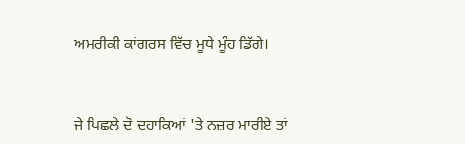ਅਮਰੀਕੀ ਕਾਂਗਰਸ ਵਿੱਚ ਮੂਧੇ ਮੂੰਹ ਡਿੱਗੇ।


ਜੇ ਪਿਛਲੇ ਦੋ ਦਹਾਕਿਆਂ 'ਤੇ ਨਜ਼ਰ ਮਾਰੀਏ ਤਾਂ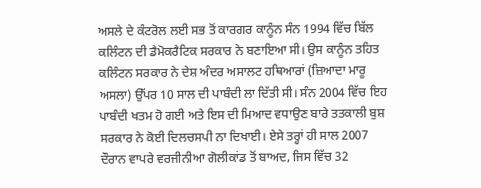ਅਸਲੇ ਦੇ ਕੰਟਰੋਲ ਲਈ ਸਭ ਤੋਂ ਕਾਰਗਰ ਕਾਨੂੰਨ ਸੰਨ 1994 ਵਿੱਚ ਬਿੱਲ ਕਲਿੰਟਨ ਦੀ ਡੈਮੋਕਰੈਟਿਕ ਸਰਕਾਰ ਨੇ ਬਣਾਇਆ ਸੀ। ਉਸ ਕਾਨੂੰਨ ਤਹਿਤ ਕਲਿੰਟਨ ਸਰਕਾਰ ਨੇ ਦੇਸ਼ ਅੰਦਰ ਅਸਾਲਟ ਹਥਿਆਰਾਂ (ਜ਼ਿਆਦਾ ਮਾਰੂ ਅਸਲਾ) ਉੱਪਰ 10 ਸਾਲ ਦੀ ਪਾਬੰਦੀ ਲਾ ਦਿੱਤੀ ਸੀ। ਸੰਨ 2004 ਵਿੱਚ ਇਹ ਪਾਬੰਦੀ ਖਤਮ ਹੋ ਗਈ ਅਤੇ ਇਸ ਦੀ ਮਿਆਦ ਵਧਾਉਣ ਬਾਰੇ ਤਤਕਾਲੀ ਬੁਸ਼ ਸਰਕਾਰ ਨੇ ਕੋਈ ਦਿਲਚਸਪੀ ਨਾ ਦਿਖਾਈ। ਏਸੇ ਤਰ੍ਹਾਂ ਹੀ ਸਾਲ 2007 ਦੌਰਾਨ ਵਾਪਰੇ ਵਰਜੀਨੀਆ ਗੋਲੀਕਾਂਡ ਤੋਂ ਬਾਅਦ, ਜਿਸ ਵਿੱਚ 32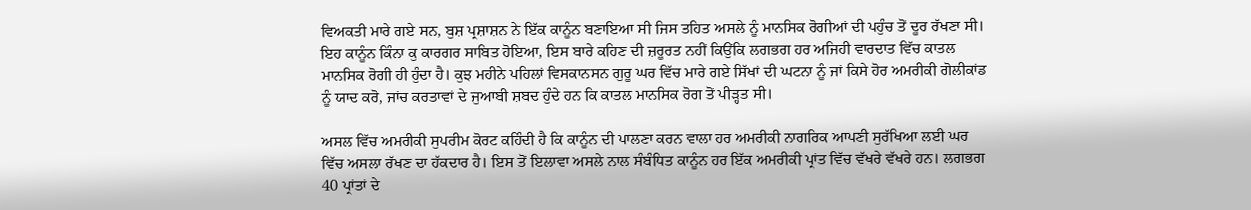ਵਿਅਕਤੀ ਮਾਰੇ ਗਏ ਸਨ, ਬੁਸ਼ ਪ੍ਰਸ਼ਾਸ਼ਨ ਨੇ ਇੱਕ ਕਾਨੂੰਨ ਬਣਾਇਆ ਸੀ ਜਿਸ ਤਹਿਤ ਅਸਲੇ ਨੂੰ ਮਾਨਸਿਕ ਰੋਗੀਆਂ ਦੀ ਪਹੁੰਚ ਤੋਂ ਦੂਰ ਰੱਖਣਾ ਸੀ। ਇਹ ਕਾਨੂੰਨ ਕਿੰਨਾ ਕੁ ਕਾਰਗਰ ਸਾਬਿਤ ਹੋਇਆ, ਇਸ ਬਾਰੇ ਕਹਿਣ ਦੀ ਜ਼ਰੂਰਤ ਨਹੀਂ ਕਿਉਂਕਿ ਲਗਭਗ ਹਰ ਅਜਿਹੀ ਵਾਰਦਾਤ ਵਿੱਚ ਕਾਤਲ ਮਾਨਸਿਕ ਰੋਗੀ ਹੀ ਹੁੰਦਾ ਹੈ। ਕੁਝ ਮਹੀਨੇ ਪਹਿਲਾਂ ਵਿਸਕਾਨਸਨ ਗੁਰੂ ਘਰ ਵਿੱਚ ਮਾਰੇ ਗਏ ਸਿੱਖਾਂ ਦੀ ਘਟਨਾ ਨੂੰ ਜਾਂ ਕਿਸੇ ਹੋਰ ਅਮਰੀਕੀ ਗੋਲੀਕਾਂਡ ਨੂੰ ਯਾਦ ਕਰੋ, ਜਾਂਚ ਕਰਤਾਵਾਂ ਦੇ ਜੁਆਬੀ ਸ਼ਬਦ ਹੁੰਦੇ ਹਨ ਕਿ ਕਾਤਲ ਮਾਨਸਿਕ ਰੋਗ ਤੋਂ ਪੀੜ੍ਹਤ ਸੀ।

ਅਸਲ ਵਿੱਚ ਅਮਰੀਕੀ ਸੁਪਰੀਮ ਕੋਰਟ ਕਹਿੰਦੀ ਹੈ ਕਿ ਕਾਨੂੰਨ ਦੀ ਪਾਲਣਾ ਕਰਨ ਵਾਲਾ ਹਰ ਅਮਰੀਕੀ ਨਾਗਰਿਕ ਆਪਣੀ ਸੁਰੱਖਿਆ ਲਈ ਘਰ ਵਿੱਚ ਅਸਲਾ ਰੱਖਣ ਦਾ ਹੱਕਦਾਰ ਹੈ। ਇਸ ਤੋਂ ਇਲਾਵਾ ਅਸਲੇ ਨਾਲ ਸੰਬੰਧਿਤ ਕਾਨੂੰਨ ਹਰ ਇੱਕ ਅਮਰੀਕੀ ਪ੍ਰਾਂਤ ਵਿੱਚ ਵੱਖਰੇ ਵੱਖਰੇ ਹਨ। ਲਗਭਗ 40 ਪ੍ਰਾਂਤਾਂ ਦੇ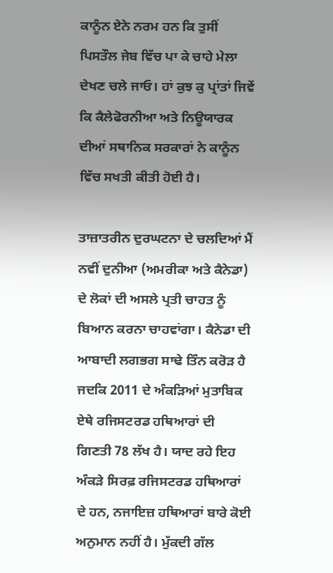ਕਾਨੂੰਨ ਏਨੇ ਨਰਮ ਹਨ ਕਿ ਤੁਸੀਂ ਪਿਸਤੌਲ ਜੇਬ ਵਿੱਚ ਪਾ ਕੇ ਚਾਹੇ ਮੇਲਾ ਦੇਖਣ ਚਲੇ ਜਾਓ। ਹਾਂ ਕੁਝ ਕੁ ਪ੍ਰਾਂਤਾਂ ਜਿਵੇਂ ਕਿ ਕੈਲੇਫੋਰਨੀਆ ਅਤੇ ਨਿਊਯਾਰਕ ਦੀਆਂ ਸਥਾਨਿਕ ਸਰਕਾਰਾਂ ਨੇ ਕਾਨੂੰਨ ਵਿੱਚ ਸਖਤੀ ਕੀਤੀ ਹੋਈ ਹੈ।

ਤਾਜ਼ਾਤਰੀਨ ਦੁਰਘਟਨਾ ਦੇ ਚਲਦਿਆਂ ਮੈਂ ਨਵੀਂ ਦੁਨੀਆ (ਅਮਰੀਕਾ ਅਤੇ ਕੈਨੇਡਾ) ਦੇ ਲੋਕਾਂ ਦੀ ਅਸਲੇ ਪ੍ਰਤੀ ਚਾਹਤ ਨੂੰ ਬਿਆਨ ਕਰਨਾ ਚਾਹਵਾਂਗਾ। ਕੈਨੇਡਾ ਦੀ ਆਬਾਦੀ ਲਗਭਗ ਸਾਢੇ ਤਿੰਨ ਕਰੋੜ ਹੈ ਜਦਕਿ 2011 ਦੇ ਅੰਕੜਿਆਂ ਮੁਤਾਬਿਕ ਏਥੇ ਰਜਿਸਟਰਡ ਹਥਿਆਰਾਂ ਦੀ ਗਿਣਤੀ 78 ਲੱਖ ਹੈ। ਯਾਦ ਰਹੇ ਇਹ ਅੰਕੜੇ ਸਿਰਫ਼ ਰਜਿਸਟਰਡ ਹਥਿਆਰਾਂ ਦੇ ਹਨ, ਨਜਾਇਜ਼ ਹਥਿਆਰਾਂ ਬਾਰੇ ਕੋਈ ਅਨੁਮਾਨ ਨਹੀਂ ਹੈ। ਮੁੱਕਦੀ ਗੱਲ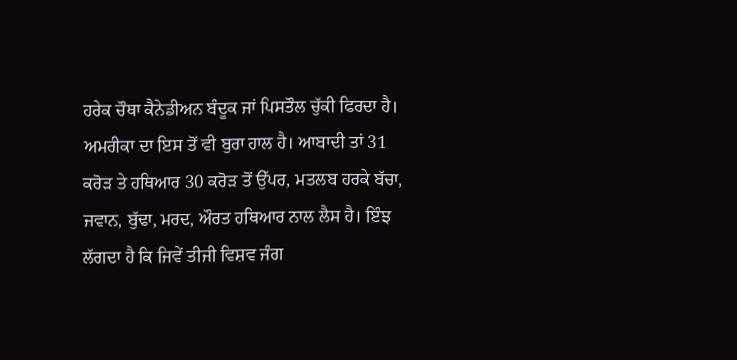ਹਰੇਕ ਚੌਥਾ ਕੈਨੇਡੀਅਨ ਬੰਦੂਕ ਜਾਂ ਪਿਸਤੌਲ ਚੁੱਕੀ ਫਿਰਦਾ ਹੈ। ਅਮਰੀਕਾ ਦਾ ਇਸ ਤੋਂ ਵੀ ਬੁਰਾ ਹਾਲ ਹੈ। ਆਬਾਦੀ ਤਾਂ 31 ਕਰੋੜ ਤੇ ਹਥਿਆਰ 30 ਕਰੋੜ ਤੋਂ ਉੱਪਰ, ਮਤਲਬ ਹਰਕੇ ਬੱਚਾ, ਜਵਾਨ, ਬੁੱਢਾ, ਮਰਦ, ਔਰਤ ਹਥਿਆਰ ਨਾਲ ਲੈਸ ਹੈ। ਇੰਝ ਲੱਗਦਾ ਹੈ ਕਿ ਜਿਵੇਂ ਤੀਜੀ ਵਿਸ਼ਵ ਜੰਗ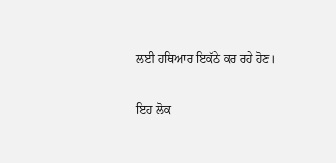ਲਈ ਹਥਿਆਰ ਇਕੱਠੇ ਕਰ ਰਹੇ ਹੋਣ।

ਇਹ ਲੋਕ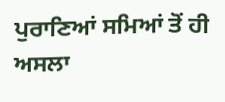ਪੁਰਾਣਿਆਂ ਸਮਿਆਂ ਤੋਂ ਹੀ ਅਸਲਾ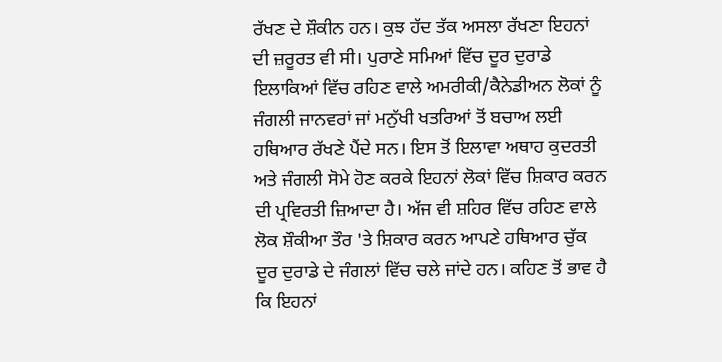ਰੱਖਣ ਦੇ ਸ਼ੌਕੀਨ ਹਨ। ਕੁਝ ਹੱਦ ਤੱਕ ਅਸਲਾ ਰੱਖਣਾ ਇਹਨਾਂ ਦੀ ਜ਼ਰੂਰਤ ਵੀ ਸੀ। ਪੁਰਾਣੇ ਸਮਿਆਂ ਵਿੱਚ ਦੂਰ ਦੁਰਾਡੇ ਇਲਾਕਿਆਂ ਵਿੱਚ ਰਹਿਣ ਵਾਲੇ ਅਮਰੀਕੀ/ਕੈਨੇਡੀਅਨ ਲੋਕਾਂ ਨੂੰ ਜੰਗਲੀ ਜਾਨਵਰਾਂ ਜਾਂ ਮਨੁੱਖੀ ਖਤਰਿਆਂ ਤੋਂ ਬਚਾਅ ਲਈ ਹਥਿਆਰ ਰੱਖਣੇ ਪੈਂਦੇ ਸਨ। ਇਸ ਤੋਂ ਇਲਾਵਾ ਅਥਾਹ ਕੁਦਰਤੀ ਅਤੇ ਜੰਗਲੀ ਸੋਮੇ ਹੋਣ ਕਰਕੇ ਇਹਨਾਂ ਲੋਕਾਂ ਵਿੱਚ ਸ਼ਿਕਾਰ ਕਰਨ ਦੀ ਪ੍ਰਵਿਰਤੀ ਜ਼ਿਆਦਾ ਹੈ। ਅੱਜ ਵੀ ਸ਼ਹਿਰ ਵਿੱਚ ਰਹਿਣ ਵਾਲੇ ਲੋਕ ਸ਼ੌਕੀਆ ਤੌਰ 'ਤੇ ਸ਼ਿਕਾਰ ਕਰਨ ਆਪਣੇ ਹਥਿਆਰ ਚੁੱਕ ਦੂਰ ਦੁਰਾਡੇ ਦੇ ਜੰਗਲਾਂ ਵਿੱਚ ਚਲੇ ਜਾਂਦੇ ਹਨ। ਕਹਿਣ ਤੋਂ ਭਾਵ ਹੈ ਕਿ ਇਹਨਾਂ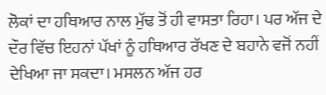ਲੋਕਾਂ ਦਾ ਹਥਿਆਰ ਨਾਲ ਮੁੱਢ ਤੋਂ ਹੀ ਵਾਸਤਾ ਰਿਹਾ। ਪਰ ਅੱਜ ਦੇ ਦੌਰ ਵਿੱਚ ਇਹਨਾਂ ਪੱਖਾਂ ਨੂੰ ਹਥਿਆਰ ਰੱਖਣ ਦੇ ਬਹਾਨੇ ਵਜੋਂ ਨਹੀਂ ਦੇਖਿਆ ਜਾ ਸਕਦਾ। ਮਸਲਨ ਅੱਜ ਹਰ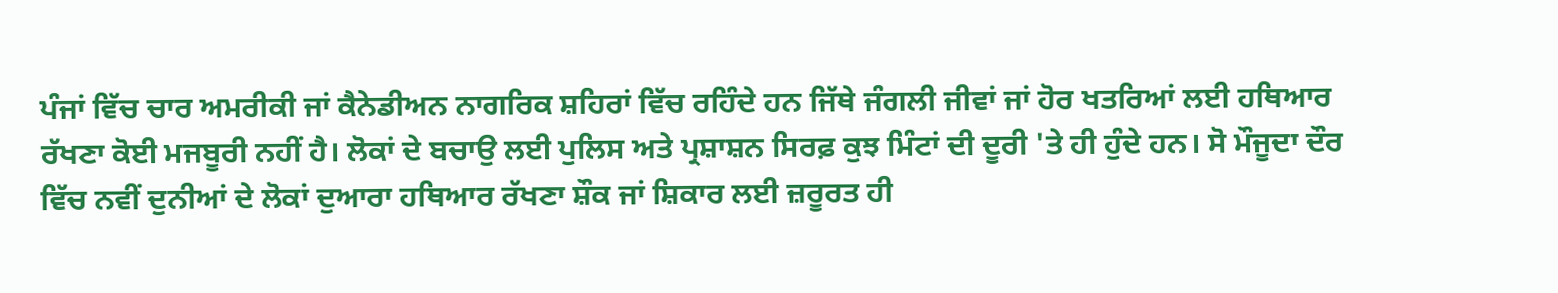ਪੰਜਾਂ ਵਿੱਚ ਚਾਰ ਅਮਰੀਕੀ ਜਾਂ ਕੈਨੇਡੀਅਨ ਨਾਗਰਿਕ ਸ਼ਹਿਰਾਂ ਵਿੱਚ ਰਹਿੰਦੇ ਹਨ ਜਿੱਥੇ ਜੰਗਲੀ ਜੀਵਾਂ ਜਾਂ ਹੋਰ ਖਤਰਿਆਂ ਲਈ ਹਥਿਆਰ ਰੱਖਣਾ ਕੋਈ ਮਜਬੂਰੀ ਨਹੀਂ ਹੈ। ਲੋਕਾਂ ਦੇ ਬਚਾਉ ਲਈ ਪੁਲਿਸ ਅਤੇ ਪ੍ਰਸ਼ਾਸ਼ਨ ਸਿਰਫ਼ ਕੁਝ ਮਿੰਟਾਂ ਦੀ ਦੂਰੀ 'ਤੇ ਹੀ ਹੁੰਦੇ ਹਨ। ਸੋ ਮੌਜੂਦਾ ਦੌਰ ਵਿੱਚ ਨਵੀਂ ਦੁਨੀਆਂ ਦੇ ਲੋਕਾਂ ਦੁਆਰਾ ਹਥਿਆਰ ਰੱਖਣਾ ਸ਼ੌਕ ਜਾਂ ਸ਼ਿਕਾਰ ਲਈ ਜ਼ਰੂਰਤ ਹੀ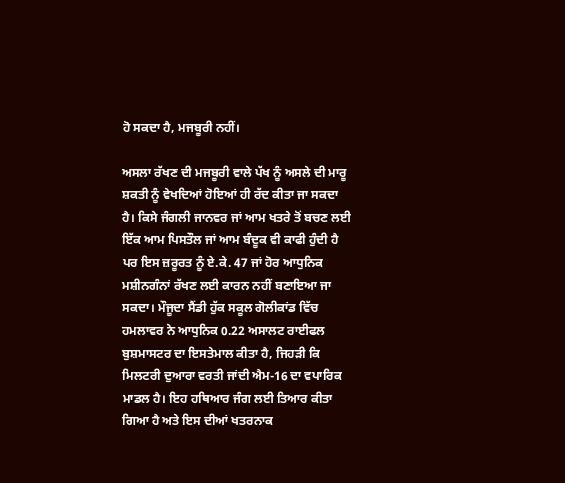ਹੋ ਸਕਦਾ ਹੈ, ਮਜਬੂਰੀ ਨਹੀਂ।

ਅਸਲਾ ਰੱਖਣ ਦੀ ਮਜਬੂਰੀ ਵਾਲੇ ਪੱਖ ਨੂੰ ਅਸਲੇ ਦੀ ਮਾਰੂ ਸ਼ਕਤੀ ਨੂੰ ਵੇਖਦਿਆਂ ਹੋਇਆਂ ਹੀ ਰੱਦ ਕੀਤਾ ਜਾ ਸਕਦਾ ਹੈ। ਕਿਸੇ ਜੰਗਲੀ ਜਾਨਵਰ ਜਾਂ ਆਮ ਖਤਰੇ ਤੋਂ ਬਚਣ ਲਈ ਇੱਕ ਆਮ ਪਿਸਤੌਲ ਜਾਂ ਆਮ ਬੰਦੂਕ ਵੀ ਕਾਫੀ ਹੁੰਦੀ ਹੈ ਪਰ ਇਸ ਜ਼ਰੂਰਤ ਨੂੰ ਏ.ਕੇ. 47 ਜਾਂ ਹੋਰ ਆਧੁਨਿਕ ਮਸ਼ੀਨਗੰਨਾਂ ਰੱਖਣ ਲਈ ਕਾਰਨ ਨਹੀਂ ਬਣਾਇਆ ਜਾ ਸਕਦਾ। ਮੌਜੂਦਾ ਸੈਂਡੀ ਹੁੱਕ ਸਕੂਲ ਗੋਲੀਕਾਂਡ ਵਿੱਚ ਹਮਲਾਵਰ ਨੇ ਆਧੁਨਿਕ 0.22 ਅਸਾਲਟ ਰਾਈਫਲ ਬੁਸ਼ਮਾਸਟਰ ਦਾ ਇਸਤੇਮਾਲ ਕੀਤਾ ਹੈ, ਜਿਹੜੀ ਕਿ ਮਿਲਟਰੀ ਦੁਆਰਾ ਵਰਤੀ ਜਾਂਦੀ ਐਮ-16 ਦਾ ਵਪਾਰਿਕ ਮਾਡਲ ਹੈ। ਇਹ ਹਥਿਆਰ ਜੰਗ ਲਈ ਤਿਆਰ ਕੀਤਾ ਗਿਆ ਹੈ ਅਤੇ ਇਸ ਦੀਆਂ ਖਤਰਨਾਕ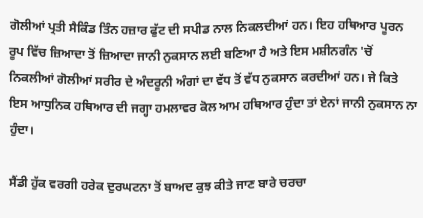ਗੋਲੀਆਂ ਪ੍ਰਤੀ ਸੈਕਿੰਡ ਤਿੰਨ ਹਜ਼ਾਰ ਫੁੱਟ ਦੀ ਸਪੀਡ ਨਾਲ ਨਿਕਲਦੀਆਂ ਹਨ। ਇਹ ਹਥਿਆਰ ਪੂਰਨ ਰੂਪ ਵਿੱਚ ਜ਼ਿਆਦਾ ਤੋਂ ਜ਼ਿਆਦਾ ਜਾਨੀ ਨੁਕਸਾਨ ਲਈ ਬਣਿਆ ਹੈ ਅਤੇ ਇਸ ਮਸ਼ੀਨਗੰਨ 'ਚੋਂ ਨਿਕਲੀਆਂ ਗੋਲੀਆਂ ਸਰੀਰ ਦੇ ਅੰਦਰੂਨੀ ਅੰਗਾਂ ਦਾ ਵੱਧ ਤੋਂ ਵੱਧ ਨੁਕਸਾਨ ਕਰਦੀਆਂ ਹਨ। ਜੇ ਕਿਤੇ ਇਸ ਆਧੁਨਿਕ ਹਥਿਆਰ ਦੀ ਜਗ੍ਹਾ ਹਮਲਾਵਰ ਕੋਲ ਆਮ ਹਥਿਆਰ ਹੁੰਦਾ ਤਾਂ ਏਨਾਂ ਜਾਨੀ ਨੁਕਸਾਨ ਨਾ ਹੁੰਦਾ।

ਸੈਂਡੀ ਹੁੱਕ ਵਰਗੀ ਹਰੇਕ ਦੁਰਘਟਨਾ ਤੋਂ ਬਾਅਦ ਕੁਝ ਕੀਤੇ ਜਾਣ ਬਾਰੇ ਚਰਚਾ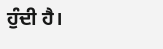ਹੁੰਦੀ ਹੈ।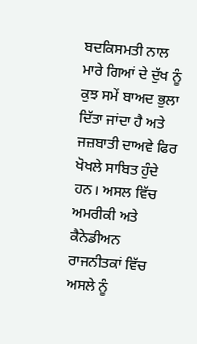ਬਦਕਿਸਮਤੀ ਨਾਲ ਮਾਰੇ ਗਿਆਂ ਦੇ ਦੁੱਖ ਨੂੰ ਕੁਝ ਸਮੇਂ ਬਾਅਦ ਭੁਲਾ ਦਿੱਤਾ ਜਾਂਦਾ ਹੈ ਅਤੇ ਜਜ਼ਬਾਤੀ ਦਾਅਵੇ ਫਿਰ ਖੋਖਲੇ ਸਾਬਿਤ ਹੁੰਦੇ ਹਨ। ਅਸਲ ਵਿੱਚ ਅਮਰੀਕੀ ਅਤੇ ਕੈਨੇਡੀਅਨ ਰਾਜਨੀਤਕਾਂ ਵਿੱਚ ਅਸਲੇ ਨੂੰ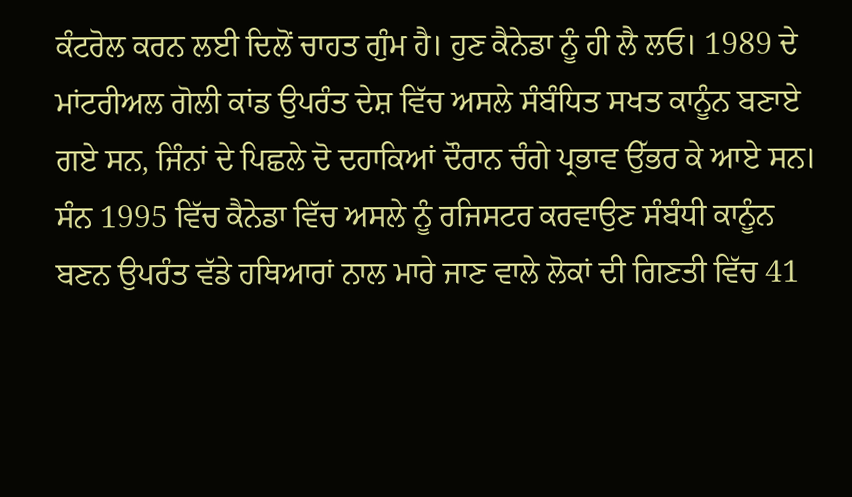ਕੰਟਰੋਲ ਕਰਨ ਲਈ ਦਿਲੋਂ ਚਾਹਤ ਗੁੰਮ ਹੈ। ਹੁਣ ਕੈਨੇਡਾ ਨੂੰ ਹੀ ਲੈ ਲਓ। 1989 ਦੇ ਮਾਂਟਰੀਅਲ ਗੋਲੀ ਕਾਂਡ ਉਪਰੰਤ ਦੇਸ਼ ਵਿੱਚ ਅਸਲੇ ਸੰਬੰਧਿਤ ਸਖਤ ਕਾਨੂੰਨ ਬਣਾਏ ਗਏ ਸਨ, ਜਿੰਨਾਂ ਦੇ ਪਿਛਲੇ ਦੋ ਦਹਾਕਿਆਂ ਦੌਰਾਨ ਚੰਗੇ ਪ੍ਰਭਾਵ ਉੱਭਰ ਕੇ ਆਏ ਸਨ। ਸੰਨ 1995 ਵਿੱਚ ਕੈਨੇਡਾ ਵਿੱਚ ਅਸਲੇ ਨੂੰ ਰਜਿਸਟਰ ਕਰਵਾਉਣ ਸੰਬੰਧੀ ਕਾਨੂੰਨ ਬਣਨ ਉਪਰੰਤ ਵੱਡੇ ਹਥਿਆਰਾਂ ਨਾਲ ਮਾਰੇ ਜਾਣ ਵਾਲੇ ਲੋਕਾਂ ਦੀ ਗਿਣਤੀ ਵਿੱਚ 41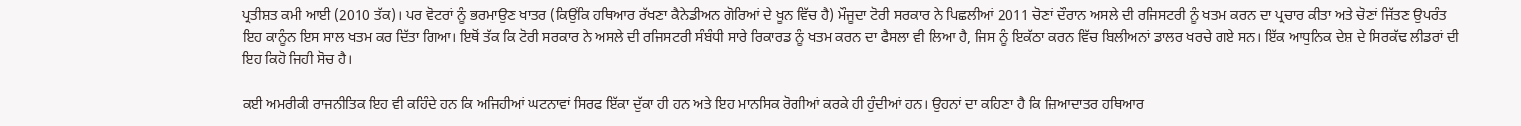ਪ੍ਰਤੀਸ਼ਤ ਕਮੀ ਆਈ (2010 ਤੱਕ)। ਪਰ ਵੋਟਰਾਂ ਨੂੰ ਭਰਮਾਉਣ ਖਾਤਰ (ਕਿਉਂਕਿ ਹਥਿਆਰ ਰੱਖਣਾ ਕੈਨੇਡੀਅਨ ਗੋਰਿਆਂ ਦੇ ਖੂਨ ਵਿੱਚ ਹੈ) ਮੌਜੂਦਾ ਟੋਰੀ ਸਰਕਾਰ ਨੇ ਪਿਛਲੀਆਂ 2011 ਚੋਣਾਂ ਦੌਰਾਨ ਅਸਲੇ ਦੀ ਰਜਿਸਟਰੀ ਨੂੰ ਖਤਮ ਕਰਨ ਦਾ ਪ੍ਰਚਾਰ ਕੀਤਾ ਅਤੇ ਚੋਣਾਂ ਜਿੱਤਣ ਉਪਰੰਤ ਇਹ ਕਾਨੂੰਨ ਇਸ ਸਾਲ ਖਤਮ ਕਰ ਦਿੱਤਾ ਗਿਆ। ਇਥੋਂ ਤੱਕ ਕਿ ਟੋਰੀ ਸਰਕਾਰ ਨੇ ਅਸਲੇ ਦੀ ਰਜਿਸਟਰੀ ਸੰਬੰਧੀ ਸਾਰੇ ਰਿਕਾਰਡ ਨੂੰ ਖਤਮ ਕਰਨ ਦਾ ਫੈਸਲਾ ਵੀ ਲਿਆ ਹੈ, ਜਿਸ ਨੂੰ ਇਕੱਠਾ ਕਰਨ ਵਿੱਚ ਬਿਲੀਅਨਾਂ ਡਾਲਰ ਖਰਚੇ ਗਏ ਸਨ। ਇੱਕ ਆਧੁਨਿਕ ਦੇਸ਼ ਦੇ ਸਿਰਕੱਢ ਲੀਡਰਾਂ ਦੀ ਇਹ ਕਿਹੋ ਜਿਹੀ ਸੋਚ ਹੈ।

ਕਈ ਅਮਰੀਕੀ ਰਾਜਨੀਤਿਕ ਇਹ ਵੀ ਕਹਿੰਦੇ ਹਨ ਕਿ ਅਜਿਹੀਆਂ ਘਟਨਾਵਾਂ ਸਿਰਫ ਇੱਕਾ ਦੁੱਕਾ ਹੀ ਹਨ ਅਤੇ ਇਹ ਮਾਨਸਿਕ ਰੋਗੀਆਂ ਕਰਕੇ ਹੀ ਹੁੰਦੀਆਂ ਹਨ। ਉਹਨਾਂ ਦਾ ਕਹਿਣਾ ਹੈ ਕਿ ਜ਼ਿਆਦਾਤਰ ਹਥਿਆਰ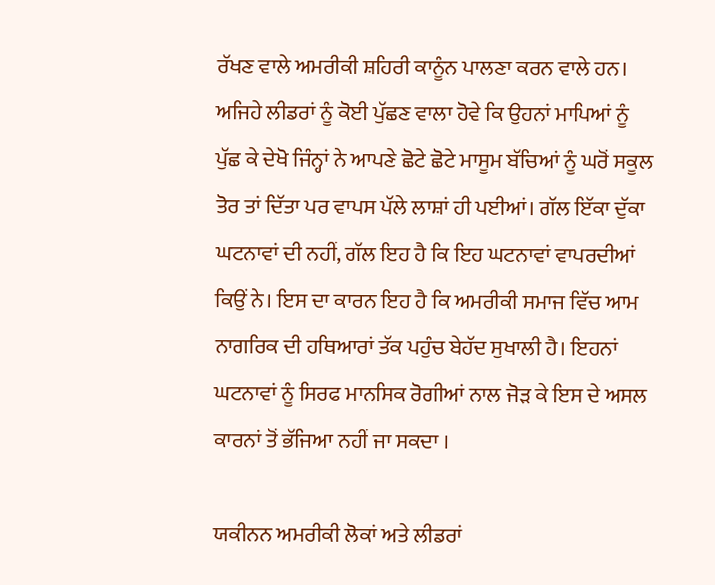ਰੱਖਣ ਵਾਲੇ ਅਮਰੀਕੀ ਸ਼ਹਿਰੀ ਕਾਨੂੰਨ ਪਾਲਣਾ ਕਰਨ ਵਾਲੇ ਹਨ। ਅਜਿਹੇ ਲੀਡਰਾਂ ਨੂੰ ਕੋਈ ਪੁੱਛਣ ਵਾਲਾ ਹੋਵੇ ਕਿ ਉਹਨਾਂ ਮਾਪਿਆਂ ਨੂੰ ਪੁੱਛ ਕੇ ਦੇਖੋ ਜਿੰਨ੍ਹਾਂ ਨੇ ਆਪਣੇ ਛੋਟੇ ਛੋਟੇ ਮਾਸੂਮ ਬੱਚਿਆਂ ਨੂੰ ਘਰੋਂ ਸਕੂਲ ਤੋਰ ਤਾਂ ਦਿੱਤਾ ਪਰ ਵਾਪਸ ਪੱਲੇ ਲਾਸ਼ਾਂ ਹੀ ਪਈਆਂ। ਗੱਲ ਇੱਕਾ ਦੁੱਕਾ ਘਟਨਾਵਾਂ ਦੀ ਨਹੀਂ, ਗੱਲ ਇਹ ਹੈ ਕਿ ਇਹ ਘਟਨਾਵਾਂ ਵਾਪਰਦੀਆਂ ਕਿਉਂ ਨੇ। ਇਸ ਦਾ ਕਾਰਨ ਇਹ ਹੈ ਕਿ ਅਮਰੀਕੀ ਸਮਾਜ ਵਿੱਚ ਆਮ ਨਾਗਰਿਕ ਦੀ ਹਥਿਆਰਾਂ ਤੱਕ ਪਹੁੰਚ ਬੇਹੱਦ ਸੁਖਾਲੀ ਹੈ। ਇਹਨਾਂ ਘਟਨਾਵਾਂ ਨੂੰ ਸਿਰਫ ਮਾਨਸਿਕ ਰੋਗੀਆਂ ਨਾਲ ਜੋੜ ਕੇ ਇਸ ਦੇ ਅਸਲ ਕਾਰਨਾਂ ਤੋਂ ਭੱਜਿਆ ਨਹੀਂ ਜਾ ਸਕਦਾ ।

ਯਕੀਨਨ ਅਮਰੀਕੀ ਲੋਕਾਂ ਅਤੇ ਲੀਡਰਾਂ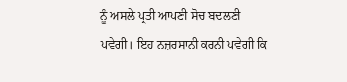ਨੂੰ ਅਸਲੇ ਪ੍ਰਤੀ ਆਪਣੀ ਸੋਚ ਬਦਲਣੀ ਪਵੇਗੀ। ਇਹ ਨਜ਼ਰਸਾਨੀ ਕਰਨੀ ਪਵੇਗੀ ਕਿ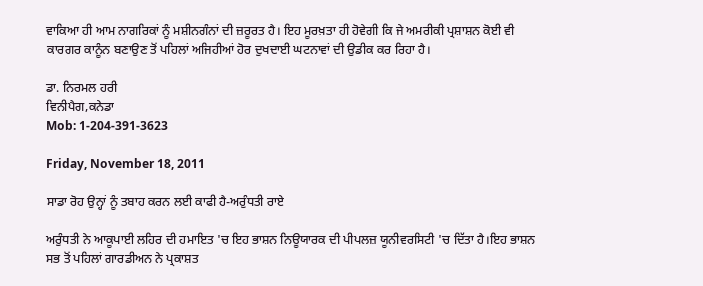ਵਾਕਿਆ ਹੀ ਆਮ ਨਾਗਰਿਕਾਂ ਨੂੰ ਮਸ਼ੀਨਗੰਨਾਂ ਦੀ ਜ਼ਰੂਰਤ ਹੈ। ਇਹ ਮੂਰਖ਼ਤਾ ਹੀ ਹੋਵੇਗੀ ਕਿ ਜੇ ਅਮਰੀਕੀ ਪ੍ਰਸ਼ਾਸ਼ਨ ਕੋਈ ਵੀ ਕਾਰਗਰ ਕਾਨੂੰਨ ਬਣਾਉਣ ਤੋਂ ਪਹਿਲਾਂ ਅਜਿਹੀਆਂ ਹੋਰ ਦੁਖਦਾਈ ਘਟਨਾਵਾਂ ਦੀ ਉਡੀਕ ਕਰ ਰਿਹਾ ਹੈ।

ਡਾ. ਨਿਰਮਲ ਹਰੀ
ਵਿਨੀਪੈਗ,ਕਨੇਡਾ
Mob: 1-204-391-3623

Friday, November 18, 2011

ਸਾਡਾ ਰੋਹ ਉਨ੍ਹਾਂ ਨੂੰ ਤਬਾਹ ਕਰਨ ਲਈ ਕਾਫੀ ਹੈ-ਅਰੁੰਧਤੀ ਰਾਏ

ਅਰੁੰਧਤੀ ਨੇ ਆਕੂਪਾਈ ਲਹਿਰ ਦੀ ਹਮਾਇਤ 'ਚ ਇਹ ਭਾਸ਼ਨ ਨਿਊਯਾਰਕ ਦੀ ਪੀਪਲਜ਼ ਯੂਨੀਵਰਸਿਟੀ 'ਚ ਦਿੱਤਾ ਹੈ।ਇਹ ਭਾਸ਼ਨ ਸਭ ਤੋਂ ਪਹਿਲਾਂ ਗਾਰਡੀਅਨ ਨੇ ਪ੍ਰਕਾਸ਼ਤ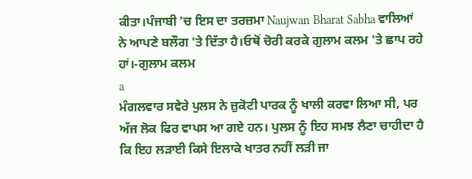ਕੀਤਾ।ਪੰਜਾਬੀ 'ਚ ਇਸ ਦਾ ਤਰਜ਼ਮਾ Naujwan Bharat Sabha ਵਾਲਿਆਂ ਨੇ ਆਪਣੇ ਬਲੌਗ 'ਤੇ ਦਿੱਤਾ ਹੈ।ਓਥੋਂ ਚੋਰੀ ਕਰਕੇ ਗੁਲਾਮ ਕਲਮ 'ਤੇ ਛਾਪ ਰਹੇ ਹਾਂ।-ਗੁਲਾਮ ਕਲਮ
a
ਮੰਗਲਵਾਰ ਸਵੇਰੇ ਪੁਲਸ ਨੇ ਜ਼ੁਕੋਟੀ ਪਾਰਕ ਨੂੰ ਖਾਲੀ ਕਰਵਾ ਲਿਆ ਸੀ, ਪਰ ਅੱਜ ਲੋਕ ਫਿਰ ਵਾਪਸ ਆ ਗਏ ਹਨ। ਪੁਲਸ ਨੂੰ ਇਹ ਸਮਝ ਲੈਣਾ ਚਾਹੀਦਾ ਹੈ ਕਿ ਇਹ ਲੜਾਈ ਕਿਸੇ ਇਲਾਕੇ ਖਾਤਰ ਨਹੀਂ ਲੜੀ ਜਾ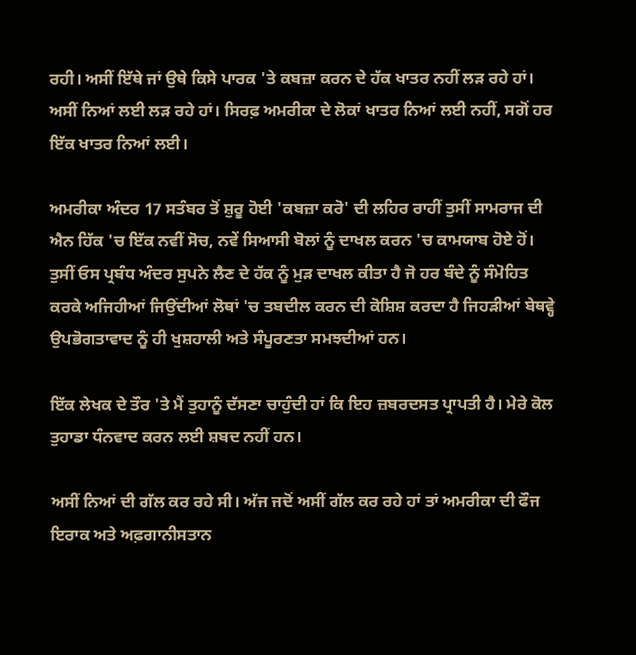ਰਹੀ। ਅਸੀਂ ਇੱਥੇ ਜਾਂ ਉਥੇ ਕਿਸੇ ਪਾਰਕ 'ਤੇ ਕਬਜ਼ਾ ਕਰਨ ਦੇ ਹੱਕ ਖਾਤਰ ਨਹੀਂ ਲੜ ਰਹੇ ਹਾਂ। ਅਸੀਂ ਨਿਆਂ ਲਈ ਲੜ ਰਹੇ ਹਾਂ। ਸਿਰਫ਼ ਅਮਰੀਕਾ ਦੇ ਲੋਕਾਂ ਖਾਤਰ ਨਿਆਂ ਲਈ ਨਹੀਂ, ਸਗੋਂ ਹਰ ਇੱਕ ਖਾਤਰ ਨਿਆਂ ਲਈ।

ਅਮਰੀਕਾ ਅੰਦਰ 17 ਸਤੰਬਰ ਤੋਂ ਸ਼ੁਰੂ ਹੋਈ 'ਕਬਜ਼ਾ ਕਰੋ' ਦੀ ਲਹਿਰ ਰਾਹੀਂ ਤੁਸੀਂ ਸਾਮਰਾਜ ਦੀ ਐਨ ਹਿੱਕ 'ਚ ਇੱਕ ਨਵੀਂ ਸੋਚ, ਨਵੇਂ ਸਿਆਸੀ ਬੋਲਾਂ ਨੂੰ ਦਾਖਲ ਕਰਨ 'ਚ ਕਾਮਯਾਬ ਹੋਏ ਹੋਂ। ਤੁਸੀਂ ਓਸ ਪ੍ਰਬੰਧ ਅੰਦਰ ਸੁਪਨੇ ਲੈਣ ਦੇ ਹੱਕ ਨੂੰ ਮੁੜ ਦਾਖਲ ਕੀਤਾ ਹੈ ਜੋ ਹਰ ਬੰਦੇ ਨੂੰ ਸੰਮੋਹਿਤ ਕਰਕੇ ਅਜਿਹੀਆਂ ਜਿਉਂਦੀਆਂ ਲੋਥਾਂ 'ਚ ਤਬਦੀਲ ਕਰਨ ਦੀ ਕੋਸ਼ਿਸ਼ ਕਰਦਾ ਹੈ ਜਿਹੜੀਆਂ ਬੇਥਵ੍ਹੇ ਉਪਭੋਗਤਾਵਾਦ ਨੂੰ ਹੀ ਖੁਸ਼ਹਾਲੀ ਅਤੇ ਸੰਪੂਰਣਤਾ ਸਮਝਦੀਆਂ ਹਨ।

ਇੱਕ ਲੇਖਕ ਦੇ ਤੌਰ 'ਤੇ ਮੈਂ ਤੁਹਾਨੂੰ ਦੱਸਣਾ ਚਾਹੁੰਦੀ ਹਾਂ ਕਿ ਇਹ ਜ਼ਬਰਦਸਤ ਪ੍ਰਾਪਤੀ ਹੈ। ਮੇਰੇ ਕੋਲ ਤੁਹਾਡਾ ਧੰਨਵਾਦ ਕਰਨ ਲਈ ਸ਼ਬਦ ਨਹੀਂ ਹਨ।

ਅਸੀਂ ਨਿਆਂ ਦੀ ਗੱਲ ਕਰ ਰਹੇ ਸੀ। ਅੱਜ ਜਦੋਂ ਅਸੀਂ ਗੱਲ ਕਰ ਰਹੇ ਹਾਂ ਤਾਂ ਅਮਰੀਕਾ ਦੀ ਫੌਜ ਇਰਾਕ ਅਤੇ ਅਫ਼ਗਾਨੀਸਤਾਨ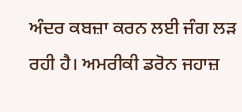ਅੰਦਰ ਕਬਜ਼ਾ ਕਰਨ ਲਈ ਜੰਗ ਲੜ ਰਹੀ ਹੈ। ਅਮਰੀਕੀ ਡਰੋਨ ਜਹਾਜ਼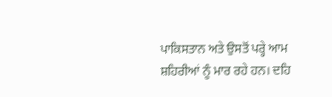ਪਾਕਿਸਤਾਨ ਅਤੇ ਉਸਤੋਂ ਪਰ੍ਹੇ ਆਮ ਸ਼ਹਿਰੀਆਂ ਨੂੰ ਮਾਰ ਰਹੇ ਹਨ। ਦਹਿ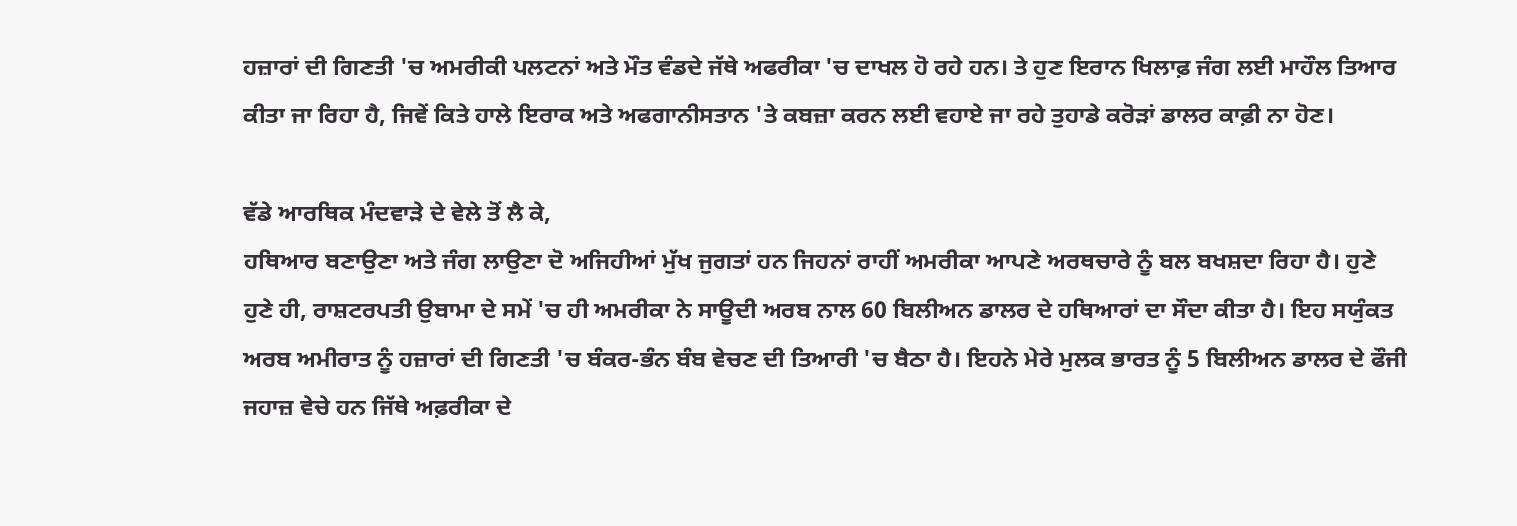ਹਜ਼ਾਰਾਂ ਦੀ ਗਿਣਤੀ 'ਚ ਅਮਰੀਕੀ ਪਲਟਨਾਂ ਅਤੇ ਮੌਤ ਵੰਡਦੇ ਜੱਥੇ ਅਫਰੀਕਾ 'ਚ ਦਾਖਲ ਹੋ ਰਹੇ ਹਨ। ਤੇ ਹੁਣ ਇਰਾਨ ਖਿਲਾਫ਼ ਜੰਗ ਲਈ ਮਾਹੌਲ ਤਿਆਰ ਕੀਤਾ ਜਾ ਰਿਹਾ ਹੈ, ਜਿਵੇਂ ਕਿਤੇ ਹਾਲੇ ਇਰਾਕ ਅਤੇ ਅਫਗਾਨੀਸਤਾਨ 'ਤੇ ਕਬਜ਼ਾ ਕਰਨ ਲਈ ਵਹਾਏ ਜਾ ਰਹੇ ਤੁਹਾਡੇ ਕਰੋੜਾਂ ਡਾਲਰ ਕਾਫ਼ੀ ਨਾ ਹੋਣ।

ਵੱਡੇ ਆਰਥਿਕ ਮੰਦਵਾੜੇ ਦੇ ਵੇਲੇ ਤੋਂ ਲੈ ਕੇ,
ਹਥਿਆਰ ਬਣਾਉਣਾ ਅਤੇ ਜੰਗ ਲਾਉਣਾ ਦੋ ਅਜਿਹੀਆਂ ਮੁੱਖ ਜੁਗਤਾਂ ਹਨ ਜਿਹਨਾਂ ਰਾਹੀਂ ਅਮਰੀਕਾ ਆਪਣੇ ਅਰਥਚਾਰੇ ਨੂੰ ਬਲ ਬਖਸ਼ਦਾ ਰਿਹਾ ਹੈ। ਹੁਣੇ ਹੁਣੇ ਹੀ, ਰਾਸ਼ਟਰਪਤੀ ਉਬਾਮਾ ਦੇ ਸਮੇਂ 'ਚ ਹੀ ਅਮਰੀਕਾ ਨੇ ਸਾਊਦੀ ਅਰਬ ਨਾਲ 60 ਬਿਲੀਅਨ ਡਾਲਰ ਦੇ ਹਥਿਆਰਾਂ ਦਾ ਸੌਦਾ ਕੀਤਾ ਹੈ। ਇਹ ਸਯੁੰਕਤ ਅਰਬ ਅਮੀਰਾਤ ਨੂੰ ਹਜ਼ਾਰਾਂ ਦੀ ਗਿਣਤੀ 'ਚ ਬੰਕਰ-ਭੰਨ ਬੰਬ ਵੇਚਣ ਦੀ ਤਿਆਰੀ 'ਚ ਬੈਠਾ ਹੈ। ਇਹਨੇ ਮੇਰੇ ਮੁਲਕ ਭਾਰਤ ਨੂੰ 5 ਬਿਲੀਅਨ ਡਾਲਰ ਦੇ ਫੌਜੀ ਜਹਾਜ਼ ਵੇਚੇ ਹਨ ਜਿੱਥੇ ਅਫ਼ਰੀਕਾ ਦੇ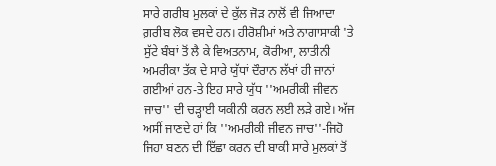ਸਾਰੇ ਗਰੀਬ ਮੁਲਕਾਂ ਦੇ ਕੁੱਲ ਜੋੜ ਨਾਲੋਂ ਵੀ ਜਿਆਦਾ ਗ਼ਰੀਬ ਲੋਕ ਵਸਦੇ ਹਨ। ਹੀਰੋਸ਼ੀਮਾਂ ਅਤੇ ਨਾਗਾਸਾਕੀ 'ਤੇ ਸੁੱਟੇ ਬੰਬਾਂ ਤੋਂ ਲੈ ਕੇ ਵਿਅਤਨਾਮ, ਕੋਰੀਆ, ਲਾਤੀਨੀ ਅਮਰੀਕਾ ਤੱਕ ਦੇ ਸਾਰੇ ਯੁੱਧਾਂ ਦੌਰਾਨ ਲੱਖਾਂ ਹੀ ਜਾਨਾਂ ਗਈਆਂ ਹਨ-ਤੇ ਇਹ ਸਾਰੇ ਯੁੱਧ ''ਅਮਰੀਕੀ ਜੀਵਨ ਜਾਚ'' ਦੀ ਚੜ੍ਹਾਈ ਯਕੀਨੀ ਕਰਨ ਲਈ ਲੜੇ ਗਏ। ਅੱਜ ਅਸੀਂ ਜਾਣਦੇ ਹਾਂ ਕਿ ''ਅਮਰੀਕੀ ਜੀਵਨ ਜਾਚ''-ਜਿਹੋ ਜਿਹਾ ਬਣਨ ਦੀ ਇੱਛਾ ਕਰਨ ਦੀ ਬਾਕੀ ਸਾਰੇ ਮੁਲਕਾਂ ਤੋਂ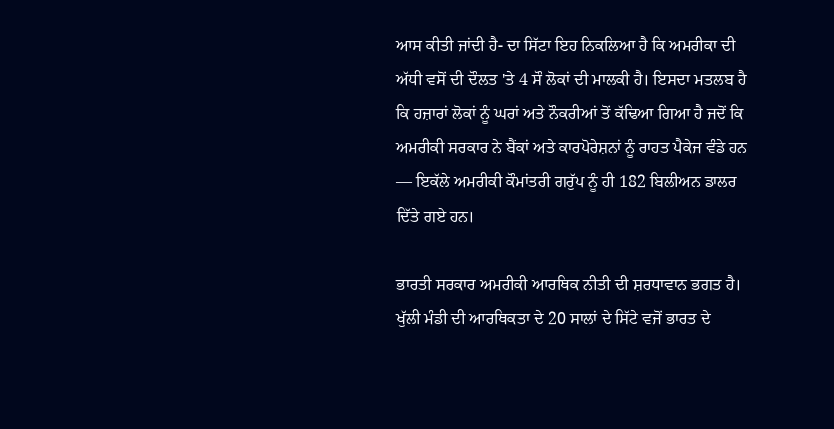ਆਸ ਕੀਤੀ ਜਾਂਦੀ ਹੈ- ਦਾ ਸਿੱਟਾ ਇਹ ਨਿਕਲਿਆ ਹੈ ਕਿ ਅਮਰੀਕਾ ਦੀ ਅੱਧੀ ਵਸੋਂ ਦੀ ਦੌਲਤ 'ਤੇ 4 ਸੌ ਲੋਕਾਂ ਦੀ ਮਾਲਕੀ ਹੈ। ਇਸਦਾ ਮਤਲਬ ਹੈ ਕਿ ਹਜ਼ਾਰਾਂ ਲੋਕਾਂ ਨੂੰ ਘਰਾਂ ਅਤੇ ਨੌਕਰੀਆਂ ਤੋਂ ਕੱਢਿਆ ਗਿਆ ਹੈ ਜਦੋਂ ਕਿ ਅਮਰੀਕੀ ਸਰਕਾਰ ਨੇ ਬੈਂਕਾਂ ਅਤੇ ਕਾਰਪੋਰੇਸ਼ਨਾਂ ਨੂੰ ਰਾਹਤ ਪੈਕੇਜ ਵੰਡੇ ਹਨ — ਇਕੱਲੇ ਅਮਰੀਕੀ ਕੌਮਾਂਤਰੀ ਗਰੁੱਪ ਨੂੰ ਹੀ 182 ਬਿਲੀਅਨ ਡਾਲਰ ਦਿੱਤੇ ਗਏ ਹਨ।

ਭਾਰਤੀ ਸਰਕਾਰ ਅਮਰੀਕੀ ਆਰਥਿਕ ਨੀਤੀ ਦੀ ਸ਼ਰਧਾਵਾਨ ਭਗਤ ਹੈ। ਖੁੱਲੀ ਮੰਡੀ ਦੀ ਆਰਥਿਕਤਾ ਦੇ 20 ਸਾਲਾਂ ਦੇ ਸਿੱਟੇ ਵਜੋਂ ਭਾਰਤ ਦੇ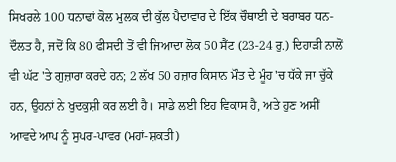ਸਿਖਰਲੇ 100 ਧਨਾਢਾਂ ਕੋਲ ਮੁਲਕ ਦੀ ਕੁੱਲ ਪੈਦਾਵਾਰ ਦੇ ਇੱਕ ਚੌਥਾਈ ਦੇ ਬਰਾਬਰ ਧਨ-ਦੌਲਤ ਹੈ, ਜਦੋਂ ਕਿ 80 ਫੀਸਦੀ ਤੋਂ ਵੀ ਜਿਆਦਾ ਲੋਕ 50 ਸੈਂਟ (23-24 ਰੁ.) ਦਿਹਾੜੀ ਨਾਲੋਂ ਵੀ ਘੱਟ 'ਤੇ ਗੁਜ਼ਾਰਾ ਕਰਦੇ ਹਨ; 2 ਲੱਖ 50 ਹਜ਼ਾਰ ਕਿਸਾਨ ਮੌਤ ਦੇ ਮੂੰਹ 'ਚ ਧੱਕੇ ਜਾ ਚੁੱਕੇ ਹਨ, ਉਹਨਾਂ ਨੇ ਖੁਦਕੁਸ਼ੀ ਕਰ ਲਈ ਹੈ। ਸਾਡੇ ਲਈ ਇਹ ਵਿਕਾਸ ਹੈ, ਅਤੇ ਹੁਣ ਅਸੀਂ ਆਵਦੇ ਆਪ ਨੂੰ ਸੁਪਰ-ਪਾਵਰ (ਮਹਾਂ-ਸ਼ਕਤੀ)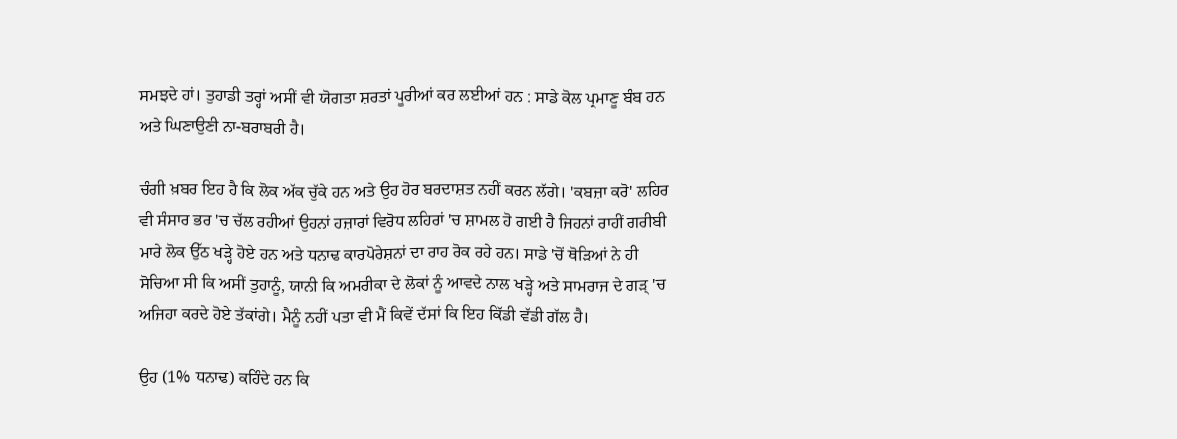ਸਮਝਦੇ ਹਾਂ। ਤੁਹਾਡੀ ਤਰ੍ਹਾਂ ਅਸੀਂ ਵੀ ਯੋਗਤਾ ਸ਼ਰਤਾਂ ਪੂਰੀਆਂ ਕਰ ਲਈਆਂ ਹਨ : ਸਾਡੇ ਕੋਲ ਪ੍ਰਮਾਣੂ ਬੰਬ ਹਨ ਅਤੇ ਘਿਣਾਉਣੀ ਨਾ-ਬਰਾਬਰੀ ਹੈ।

ਚੰਗੀ ਖ਼ਬਰ ਇਹ ਹੈ ਕਿ ਲੋਕ ਅੱਕ ਚੁੱਕੇ ਹਨ ਅਤੇ ਉਹ ਹੋਰ ਬਰਦਾਸ਼ਤ ਨਹੀਂ ਕਰਨ ਲੱਗੇ। 'ਕਬਜ਼ਾ ਕਰੋ' ਲਹਿਰ ਵੀ ਸੰਸਾਰ ਭਰ 'ਚ ਚੱਲ ਰਹੀਆਂ ਉਹਨਾਂ ਹਜ਼ਾਰਾਂ ਵਿਰੋਧ ਲਹਿਰਾਂ 'ਚ ਸ਼ਾਮਲ ਹੋ ਗਈ ਹੈ ਜਿਹਨਾਂ ਰਾਹੀਂ ਗਰੀਬੀ ਮਾਰੇ ਲੋਕ ਉੱਠ ਖੜ੍ਹੇ ਹੋਏ ਹਨ ਅਤੇ ਧਨਾਢ ਕਾਰਪੋਰੇਸ਼ਨਾਂ ਦਾ ਰਾਹ ਰੋਕ ਰਹੇ ਹਨ। ਸਾਡੇ 'ਚੋਂ ਥੋੜਿਆਂ ਨੇ ਹੀ ਸੋਚਿਆ ਸੀ ਕਿ ਅਸੀਂ ਤੁਹਾਨੂੰ, ਯਾਨੀ ਕਿ ਅਮਰੀਕਾ ਦੇ ਲੋਕਾਂ ਨੂੰ ਆਵਦੇ ਨਾਲ ਖੜ੍ਹੇ ਅਤੇ ਸਾਮਰਾਜ ਦੇ ਗੜ੍ 'ਚ ਅਜਿਹਾ ਕਰਦੇ ਹੋਏ ਤੱਕਾਂਗੇ। ਮੈਨੂੰ ਨਹੀਂ ਪਤਾ ਵੀ ਮੈਂ ਕਿਵੇਂ ਦੱਸਾਂ ਕਿ ਇਹ ਕਿੱਡੀ ਵੱਡੀ ਗੱਲ ਹੈ।

ਉਹ (1% ਧਨਾਢ) ਕਹਿੰਦੇ ਹਨ ਕਿ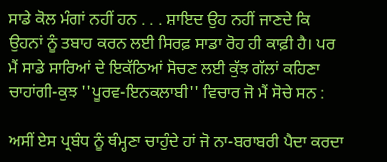ਸਾਡੇ ਕੋਲ ਮੰਗਾਂ ਨਹੀਂ ਹਨ . . . ਸ਼ਾਇਦ ਉਹ ਨਹੀਂ ਜਾਣਦੇ ਕਿ ਉਹਨਾਂ ਨੂੰ ਤਬਾਹ ਕਰਨ ਲਈ ਸਿਰਫ਼ ਸਾਡਾ ਰੋਹ ਹੀ ਕਾਫ਼ੀ ਹੈ। ਪਰ ਮੈਂ ਸਾਡੇ ਸਾਰਿਆਂ ਦੇ ਇਕੱਠਿਆਂ ਸੋਚਣ ਲਈ ਕੁੱਝ ਗੱਲਾਂ ਕਹਿਣਾ ਚਾਹਾਂਗੀ-ਕੁਝ ''ਪੂਰਵ-ਇਨਕਲਾਬੀ'' ਵਿਚਾਰ ਜੋ ਮੈਂ ਸੋਚੇ ਸਨ :

ਅਸੀਂ ਏਸ ਪ੍ਰਬੰਧ ਨੂੰ ਥੰਮ੍ਹਣਾ ਚਾਹੁੰਦੇ ਹਾਂ ਜੋ ਨਾ-ਬਰਾਬਰੀ ਪੈਦਾ ਕਰਦਾ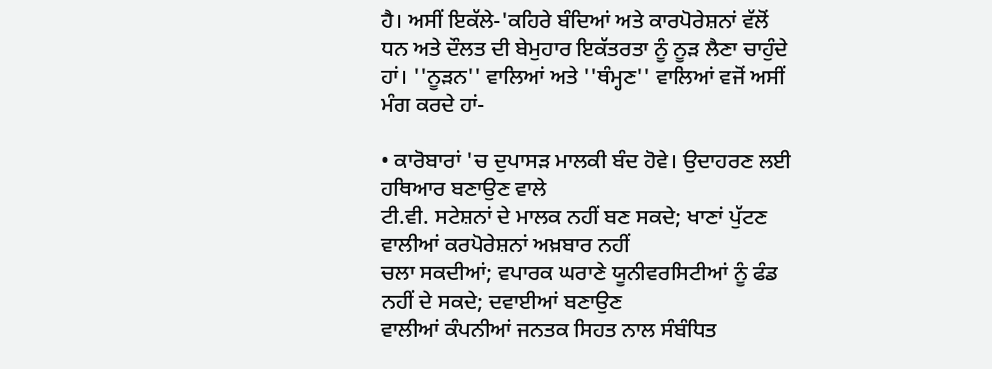ਹੈ। ਅਸੀਂ ਇਕੱਲੇ-'ਕਹਿਰੇ ਬੰਦਿਆਂ ਅਤੇ ਕਾਰਪੋਰੇਸ਼ਨਾਂ ਵੱਲੋਂ ਧਨ ਅਤੇ ਦੌਲਤ ਦੀ ਬੇਮੁਹਾਰ ਇਕੱਤਰਤਾ ਨੂੰ ਨੂੜ ਲੈਣਾ ਚਾਹੁੰਦੇ ਹਾਂ। ''ਨੂੜਨ'' ਵਾਲਿਆਂ ਅਤੇ ''ਥੰਮ੍ਹਣ'' ਵਾਲਿਆਂ ਵਜੋਂ ਅਸੀਂ ਮੰਗ ਕਰਦੇ ਹਾਂ-

• ਕਾਰੋਬਾਰਾਂ 'ਚ ਦੁਪਾਸੜ ਮਾਲਕੀ ਬੰਦ ਹੋਵੇ। ਉਦਾਹਰਣ ਲਈ ਹਥਿਆਰ ਬਣਾਉਣ ਵਾਲੇ
ਟੀ.ਵੀ. ਸਟੇਸ਼ਨਾਂ ਦੇ ਮਾਲਕ ਨਹੀਂ ਬਣ ਸਕਦੇ; ਖਾਣਾਂ ਪੁੱਟਣ ਵਾਲੀਆਂ ਕਰਪੋਰੇਸ਼ਨਾਂ ਅਖ਼ਬਾਰ ਨਹੀਂ
ਚਲਾ ਸਕਦੀਆਂ; ਵਪਾਰਕ ਘਰਾਣੇ ਯੂਨੀਵਰਸਿਟੀਆਂ ਨੂੰ ਫੰਡ ਨਹੀਂ ਦੇ ਸਕਦੇ; ਦਵਾਈਆਂ ਬਣਾਉਣ
ਵਾਲੀਆਂ ਕੰਪਨੀਆਂ ਜਨਤਕ ਸਿਹਤ ਨਾਲ ਸੰਬੰਧਿਤ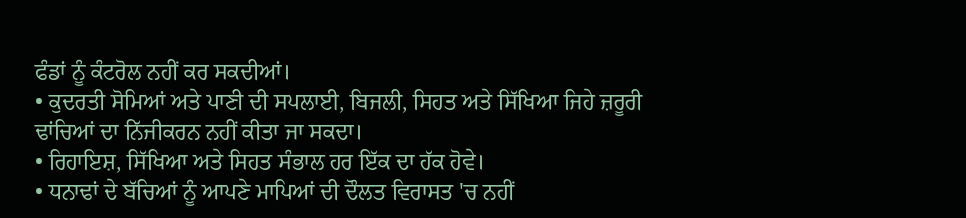ਫੰਡਾਂ ਨੂੰ ਕੰਟਰੋਲ ਨਹੀਂ ਕਰ ਸਕਦੀਆਂ।
• ਕੁਦਰਤੀ ਸੋਮਿਆਂ ਅਤੇ ਪਾਣੀ ਦੀ ਸਪਲਾਈ, ਬਿਜਲੀ, ਸਿਹਤ ਅਤੇ ਸਿੱਖਿਆ ਜਿਹੇ ਜ਼ਰੂਰੀ
ਢਾਂਚਿਆਂ ਦਾ ਨਿੱਜੀਕਰਨ ਨਹੀਂ ਕੀਤਾ ਜਾ ਸਕਦਾ।
• ਰਿਹਾਇਸ਼, ਸਿੱਖਿਆ ਅਤੇ ਸਿਹਤ ਸੰਭਾਲ ਹਰ ਇੱਕ ਦਾ ਹੱਕ ਹੋਵੇ।
• ਧਨਾਢਾਂ ਦੇ ਬੱਚਿਆਂ ਨੂੰ ਆਪਣੇ ਮਾਪਿਆਂ ਦੀ ਦੌਲਤ ਵਿਰਾਸਤ 'ਚ ਨਹੀਂ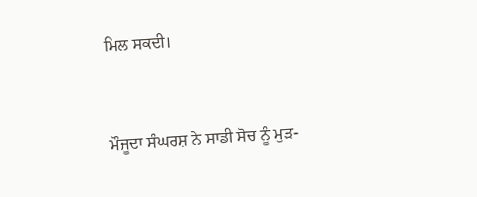ਮਿਲ ਸਕਦੀ।


ਮੌਜੂਦਾ ਸੰਘਰਸ਼ ਨੇ ਸਾਡੀ ਸੋਚ ਨੂੰ ਮੁੜ-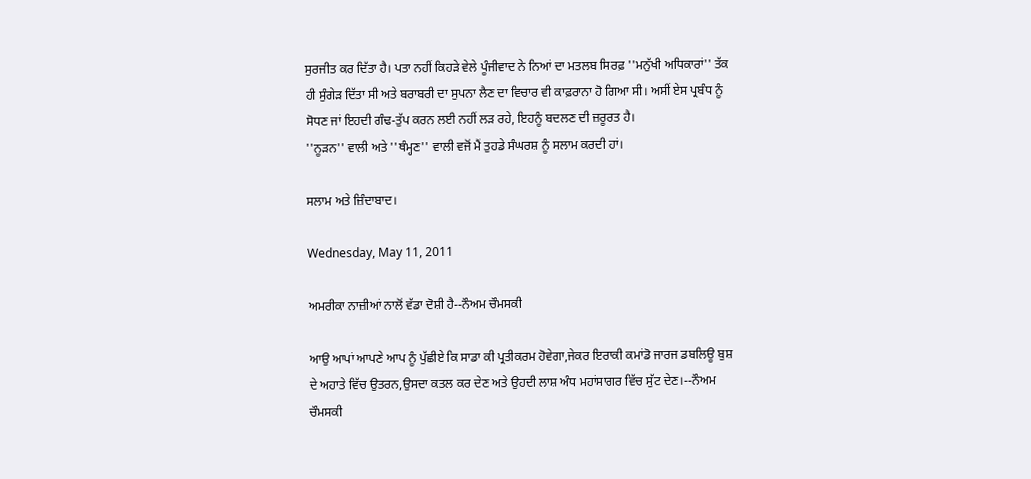ਸੁਰਜੀਤ ਕਰ ਦਿੱਤਾ ਹੈ। ਪਤਾ ਨਹੀਂ ਕਿਹੜੇ ਵੇਲੇ ਪੂੰਜੀਵਾਦ ਨੇ ਨਿਆਂ ਦਾ ਮਤਲਬ ਸਿਰਫ਼ ''ਮਨੁੱਖੀ ਅਧਿਕਾਰਾਂ'' ਤੱਕ ਹੀ ਸੁੰਗੇੜ ਦਿੱਤਾ ਸੀ ਅਤੇ ਬਰਾਬਰੀ ਦਾ ਸੁਪਨਾ ਲੈਣ ਦਾ ਵਿਚਾਰ ਵੀ ਕਾਫ਼ਰਾਨਾ ਹੋ ਗਿਆ ਸੀ। ਅਸੀਂ ਏਸ ਪ੍ਰਬੰਧ ਨੂੰ ਸੋਧਣ ਜਾਂ ਇਹਦੀ ਗੰਢ-ਤੁੱਪ ਕਰਨ ਲਈ ਨਹੀਂ ਲੜ ਰਹੇ, ਇਹਨੂੰ ਬਦਲਣ ਦੀ ਜ਼ਰੂਰਤ ਹੈ।
''ਨੂੜਨ'' ਵਾਲੀ ਅਤੇ ''ਥੰਮ੍ਹਣ'' ਵਾਲੀ ਵਜੋਂ ਮੈਂ ਤੁਹਡੇ ਸੰਘਰਸ਼ ਨੂੰ ਸਲਾਮ ਕਰਦੀ ਹਾਂ।

ਸਲਾਮ ਅਤੇ ਜ਼ਿੰਦਾਬਾਦ।

Wednesday, May 11, 2011

ਅਮਰੀਕਾ ਨਾਜ਼ੀਆਂ ਨਾਲੋਂ ਵੱਡਾ ਦੋਸ਼ੀ ਹੈ--ਨੌਅਮ ਚੌਮਸਕੀ

ਆਉ ਆਪਾਂ ਆਪਣੇ ਆਪ ਨੂੰ ਪੁੱਛੀਏ ਕਿ ਸਾਡਾ ਕੀ ਪ੍ਰਤੀਕਰਮ ਹੋਵੇਗਾ,ਜੇਕਰ ਇਰਾਕੀ ਕਮਾਂਡੋ ਜਾਰਜ ਡਬਲਿਊ ਬੁਸ਼ ਦੇ ਅਹਾਤੇ ਵਿੱਚ ਉਤਰਨ,ਉਸਦਾ ਕਤਲ ਕਰ ਦੇਣ ਅਤੇ ਉਹਦੀ ਲਾਸ਼ ਅੰਧ ਮਹਾਂਸਾਗਰ ਵਿੱਚ ਸੁੱਟ ਦੇਣ।--ਨੌਅਮ ਚੌਮਸਕੀ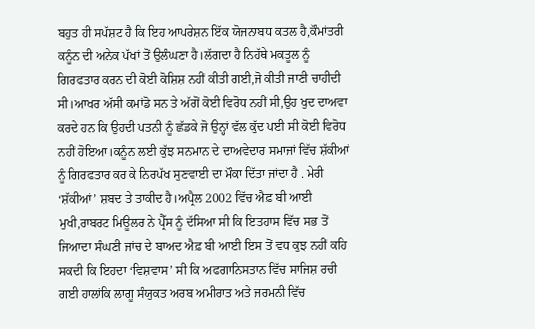ਬਹੁਤ ਹੀ ਸਪੱਸ਼ਟ ਹੈ ਕਿ ਇਹ ਆਪਰੇਸ਼ਨ ਇੱਕ ਯੋਜਨਾਬਧ ਕਤਲ ਹੈ,ਕੌਮਾਂਤਰੀ ਕਨੂੰਨ ਦੀ ਅਨੇਕ ਪੱਖਾਂ ਤੋਂ ਉਲੰਘਣਾ ਹੈ।ਲੱਗਦਾ ਹੈ ਨਿਹੱਥੇ ਮਕਤੂਲ ਨੂੰ ਗਿਰਫਤਾਰ ਕਰਨ ਦੀ ਕੋਈ ਕੋਸ਼ਿਸ਼ ਨਹੀਂ ਕੀਤੀ ਗਈ,ਜੋ ਕੀਤੀ ਜਾਣੀ ਚਾਹੀਦੀ ਸੀ।ਆਖਰ ਅੱਸੀ ਕਮਾਂਡੋ ਸਨ ਤੇ ਅੱਗੋਂ ਕੋਈ ਵਿਰੋਧ ਨਹੀਂ ਸੀ,ਉਹ ਖੁਦ ਦਾਅਵਾ ਕਰਦੇ ਹਨ ਕਿ ਉਹਦੀ ਪਤਨੀ ਨੂੰ ਛੱਡਕੇ ਜੋ ਉਨ੍ਹਾਂ ਵੱਲ ਕੁੱਦ ਪਈ ਸੀ ਕੋਈ ਵਿਰੋਧ ਨਹੀਂ ਹੋਇਆ।ਕਨੂੰਨ ਲਈ ਕੁੱਝ ਸਨਮਾਨ ਦੇ ਦਾਅਵੇਦਾਰ ਸਮਾਜਾਂ ਵਿੱਚ ਸ਼ੱਕੀਆਂ ਨੂੰ ਗਿਰਫਤਾਰ ਕਰ ਕੇ ਨਿਰਪੱਖ ਸੁਣਵਾਈ ਦਾ ਮੌਕਾ ਦਿੱਤਾ ਜਾਂਦਾ ਹੈ . ਮੇਰੀ ‘ਸ਼ੱਕੀਆਂ’ ਸ਼ਬਦ ਤੇ ਤਾਕੀਦ ਹੈ।ਅਪ੍ਰੈਲ 2002 ਵਿੱਚ ਐਫ਼ ਬੀ ਆਈ ਮੁਖੀ,ਰਾਬਰਟ ਮਿਊਲਰ ਨੇ ਪ੍ਰੈੱਸ ਨੂੰ ਦੱਸਿਆ ਸੀ ਕਿ ਇਤਹਾਸ ਵਿੱਚ ਸਭ ਤੋਂ ਜਿਆਦਾ ਸੰਘਣੀ ਜਾਂਚ ਦੇ ਬਾਅਦ ਐਫ਼ ਬੀ ਆਈ ਇਸ ਤੋਂ ਵਧ ਕੁਝ ਨਹੀਂ ਕਹਿ ਸਕਦੀ ਕਿ ਇਹਦਾ ‘ਵਿਸ਼ਵਾਸ’ ਸੀ ਕਿ ਅਫਗਾਨਿਸਤਾਨ ਵਿੱਚ ਸਾਜਿਸ਼ ਰਚੀ ਗਈ ਹਾਲਾਂਕਿ ਲਾਗੂ ਸੰਯੁਕਤ ਅਰਬ ਅਮੀਰਾਤ ਅਤੇ ਜਰਮਨੀ ਵਿੱਚ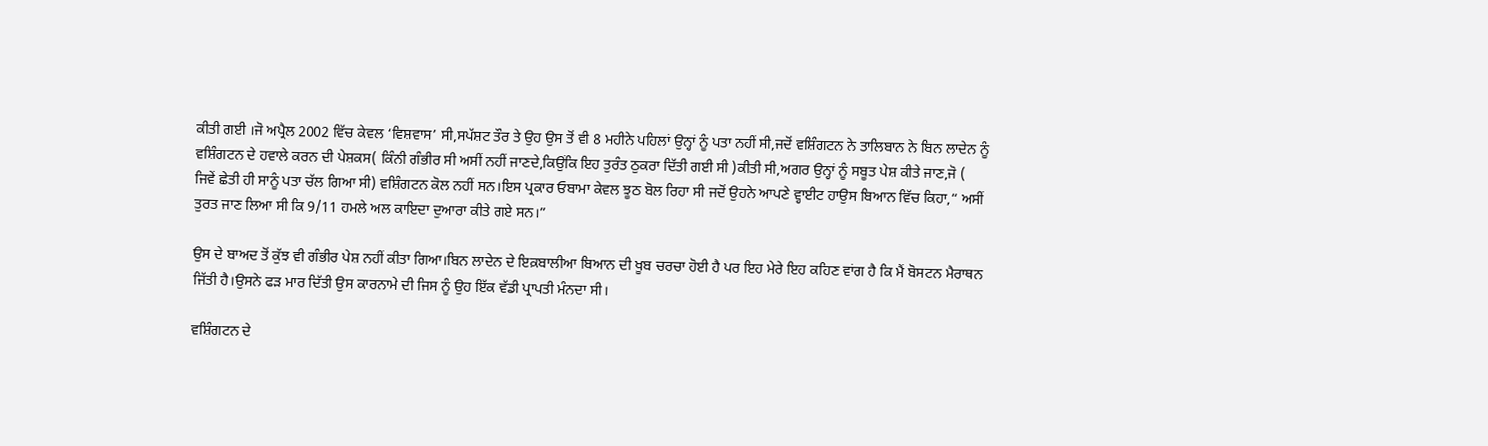ਕੀਤੀ ਗਈ ।ਜੋ ਅਪ੍ਰੈਲ 2002 ਵਿੱਚ ਕੇਵਲ ‘ਵਿਸ਼ਵਾਸ’ ਸੀ,ਸਪੱਸ਼ਟ ਤੌਰ ਤੇ ਉਹ ਉਸ ਤੋਂ ਵੀ 8 ਮਹੀਨੇ ਪਹਿਲਾਂ ਉਨ੍ਹਾਂ ਨੂੰ ਪਤਾ ਨਹੀਂ ਸੀ,ਜਦੋਂ ਵਸ਼ਿੰਗਟਨ ਨੇ ਤਾਲਿਬਾਨ ਨੇ ਬਿਨ ਲਾਦੇਨ ਨੂੰ ਵਸ਼ਿੰਗਟਨ ਦੇ ਹਵਾਲੇ ਕਰਨ ਦੀ ਪੇਸ਼ਕਸ( ਕਿੰਨੀ ਗੰਭੀਰ ਸੀ ਅਸੀਂ ਨਹੀਂ ਜਾਣਦੇ,ਕਿਉਂਕਿ ਇਹ ਤੁਰੰਤ ਠੁਕਰਾ ਦਿੱਤੀ ਗਈ ਸੀ )ਕੀਤੀ ਸੀ,ਅਗਰ ਉਨ੍ਹਾਂ ਨੂੰ ਸਬੂਤ ਪੇਸ਼ ਕੀਤੇ ਜਾਣ,ਜੋ ( ਜਿਵੇਂ ਛੇਤੀ ਹੀ ਸਾਨੂੰ ਪਤਾ ਚੱਲ ਗਿਆ ਸੀ) ਵਸ਼ਿੰਗਟਨ ਕੋਲ ਨਹੀਂ ਸਨ।ਇਸ ਪ੍ਰਕਾਰ ਓਬਾਮਾ ਕੇਵਲ ਝੂਠ ਬੋਲ ਰਿਹਾ ਸੀ ਜਦੋਂ ਉਹਨੇ ਆਪਣੇ ਵ੍ਹਾਈਟ ਹਾਉਸ ਬਿਆਨ ਵਿੱਚ ਕਿਹਾ,“ ਅਸੀਂ ਤੁਰਤ ਜਾਣ ਲਿਆ ਸੀ ਕਿ 9/11 ਹਮਲੇ ਅਲ ਕਾਇਦਾ ਦੁਆਰਾ ਕੀਤੇ ਗਏ ਸਨ।”

ਉਸ ਦੇ ਬਾਅਦ ਤੋਂ ਕੁੱਝ ਵੀ ਗੰਭੀਰ ਪੇਸ਼ ਨਹੀਂ ਕੀਤਾ ਗਿਆ।ਬਿਨ ਲਾਦੇਨ ਦੇ ਇਕ਼ਬਾਲੀਆ ਬਿਆਨ ਦੀ ਖੂਬ ਚਰਚਾ ਹੋਈ ਹੈ ਪਰ ਇਹ ਮੇਰੇ ਇਹ ਕਹਿਣ ਵਾਂਗ ਹੈ ਕਿ ਮੈਂ ਬੋਸਟਨ ਮੈਰਾਥਨ ਜਿੱਤੀ ਹੈ।ਉਸਨੇ ਫੜ ਮਾਰ ਦਿੱਤੀ ਉਸ ਕਾਰਨਾਮੇ ਦੀ ਜਿਸ ਨੂੰ ਉਹ ਇੱਕ ਵੱਡੀ ਪ੍ਰਾਪਤੀ ਮੰਨਦਾ ਸੀ।

ਵਸ਼ਿੰਗਟਨ ਦੇ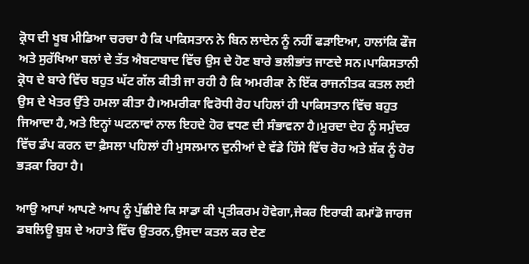ਕ੍ਰੋਧ ਦੀ ਖੂਬ ਮੀਡਿਆ ਚਰਚਾ ਹੈ ਕਿ ਪਾਕਿਸਤਾਨ ਨੇ ਬਿਨ ਲਾਦੇਨ ਨੂੰ ਨਹੀਂ ਫੜਾਇਆ, ਹਾਲਾਂਕਿ ਫੌਜ ਅਤੇ ਸੁਰੱਖਿਆ ਬਲਾਂ ਦੇ ਤੱਤ ਐਬਟਾਬਾਦ ਵਿੱਚ ਉਸ ਦੇ ਹੋਣ ਬਾਰੇ ਭਲੀਭਾਂਤ ਜਾਣਦੇ ਸਨ।ਪਾਕਿਸਤਾਨੀ ਕ੍ਰੋਧ ਦੇ ਬਾਰੇ ਵਿੱਚ ਬਹੁਤ ਘੱਟ ਗੱਲ ਕੀਤੀ ਜਾ ਰਹੀ ਹੈ ਕਿ ਅਮਰੀਕਾ ਨੇ ਇੱਕ ਰਾਜਨੀਤਕ ਕਤਲ ਲਈ ਉਸ ਦੇ ਖੇਤਰ ਉੱਤੇ ਹਮਲਾ ਕੀਤਾ ਹੈ।ਅਮਰੀਕਾ ਵਿਰੋਧੀ ਰੋਹ ਪਹਿਲਾਂ ਹੀ ਪਾਕਿਸਤਾਨ ਵਿੱਚ ਬਹੁਤ ਜਿਆਦਾ ਹੈ,ਅਤੇ ਇਨ੍ਹਾਂ ਘਟਨਾਵਾਂ ਨਾਲ ਇਹਦੇ ਹੋਰ ਵਧਣ ਦੀ ਸੰਭਾਵਨਾ ਹੈ।ਮੁਰਦਾ ਦੇਹ ਨੂੰ ਸਮੁੰਦਰ ਵਿੱਚ ਡੰਪ ਕਰਨ ਦਾ ਫ਼ੈਸਲਾ ਪਹਿਲਾਂ ਹੀ ਮੁਸਲਮਾਨ ਦੁਨੀਆਂ ਦੇ ਵੱਡੇ ਹਿੱਸੇ ਵਿੱਚ ਰੋਹ ਅਤੇ ਸ਼ੱਕ ਨੂੰ ਹੋਰ ਭੜਕਾ ਰਿਹਾ ਹੈ।

ਆਉ ਆਪਾਂ ਆਪਣੇ ਆਪ ਨੂੰ ਪੁੱਛੀਏ ਕਿ ਸਾਡਾ ਕੀ ਪ੍ਰਤੀਕਰਮ ਹੋਵੇਗਾ,ਜੇਕਰ ਇਰਾਕੀ ਕਮਾਂਡੋ ਜਾਰਜ ਡਬਲਿਊ ਬੁਸ਼ ਦੇ ਅਹਾਤੇ ਵਿੱਚ ਉਤਰਨ,ਉਸਦਾ ਕਤਲ ਕਰ ਦੇਣ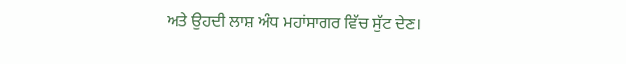ਅਤੇ ਉਹਦੀ ਲਾਸ਼ ਅੰਧ ਮਹਾਂਸਾਗਰ ਵਿੱਚ ਸੁੱਟ ਦੇਣ।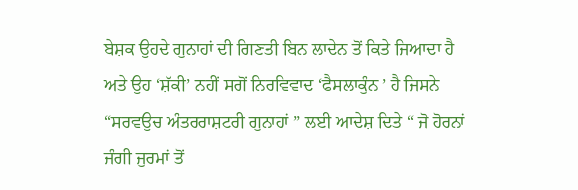ਬੇਸ਼ਕ ਉਹਦੇ ਗੁਨਾਹਾਂ ਦੀ ਗਿਣਤੀ ਬਿਨ ਲਾਦੇਨ ਤੋਂ ਕਿਤੇ ਜਿਆਦਾ ਹੈ ਅਤੇ ਉਹ ‘ਸ਼ੱਕੀ’ ਨਹੀਂ ਸਗੋਂ ਨਿਰਵਿਵਾਦ ‘ਫੈਸਲਾਕੁੰਨ ’ ਹੈ ਜਿਸਨੇ “ਸਰਵਉਚ ਅੰਤਰਰਾਸ਼ਟਰੀ ਗੁਨਾਹਾਂ ” ਲਈ ਆਦੇਸ਼ ਦਿਤੇ “ ਜੋ ਹੋਰਨਾਂ ਜੰਗੀ ਜੁਰਮਾਂ ਤੋਂ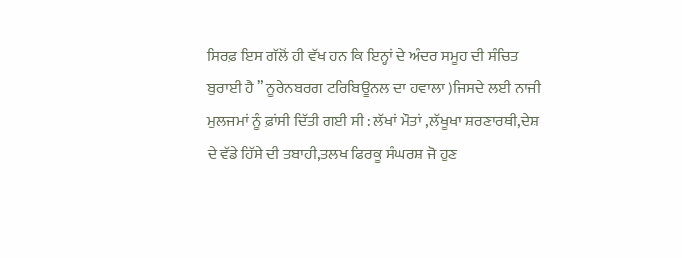ਸਿਰਫ਼ ਇਸ ਗੱਲੋਂ ਹੀ ਵੱਖ ਹਨ ਕਿ ਇਨ੍ਹਾਂ ਦੇ ਅੰਦਰ ਸਮੂਹ ਦੀ ਸੰਚਿਤ ਬੁਰਾਈ ਹੈ ” ਨੂਰੇਨਬਰਗ ਟਰਿਬਿਊਨਲ ਦਾ ਹਵਾਲਾ )ਜਿਸਦੇ ਲਈ ਨਾਜੀ ਮੁਲਜਮਾਂ ਨੂੰ ਫ਼ਾਂਸੀ ਦਿੱਤੀ ਗਈ ਸੀ : ਲੱਖਾਂ ਮੌਤਾਂ ,ਲੱਖੂਖਾ ਸ਼ਰਣਾਰਥੀ,ਦੇਸ਼ ਦੇ ਵੱਡੇ ਹਿੱਸੇ ਦੀ ਤਬਾਹੀ,ਤਲਖ ਫਿਰਕੂ ਸੰਘਰਸ਼ ਜੋ ਹੁਣ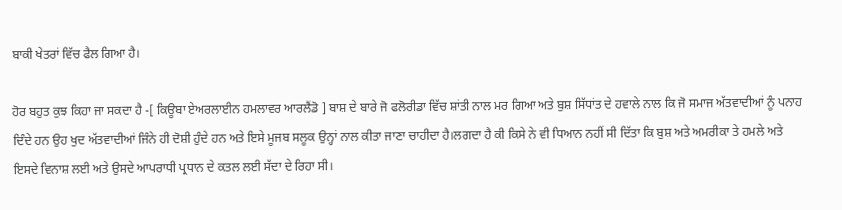ਬਾਕੀ ਖੇਤਰਾਂ ਵਿੱਚ ਫੈਲ ਗਿਆ ਹੈ।

ਹੋਰ ਬਹੁਤ ਕੁਝ ਕਿਹਾ ਜਾ ਸਕਦਾ ਹੈ -[ ਕਿਊਬਾ ਏਅਰਲਾਈਨ ਹਮਲਾਵਰ ਆਰਲੈਂਡੋ ] ਬਾਸ਼ ਦੇ ਬਾਰੇ ਜੋ ਫਲੋਰੀਡਾ ਵਿੱਚ ਸ਼ਾਂਤੀ ਨਾਲ ਮਰ ਗਿਆ ਅਤੇ ਬੁਸ਼ ਸਿੱਧਾਂਤ ਦੇ ਹਵਾਲੇ ਨਾਲ ਕਿ ਜੋ ਸਮਾਜ ਅੱਤਵਾਦੀਆਂ ਨੂੰ ਪਨਾਹ ਦਿੰਦੇ ਹਨ ਉਹ ਖੁਦ ਅੱਤਵਾਦੀਆਂ ਜਿੰਨੇ ਹੀ ਦੋਸ਼ੀ ਹੁੰਦੇ ਹਨ ਅਤੇ ਇਸੇ ਮੂਜਬ ਸਲੂਕ ਉਨ੍ਹਾਂ ਨਾਲ ਕੀਤਾ ਜਾਣਾ ਚਾਹੀਦਾ ਹੈ।ਲਗਦਾ ਹੈ ਕੀ ਕਿਸੇ ਨੇ ਵੀ ਧਿਆਨ ਨਹੀਂ ਸੀ ਦਿੱਤਾ ਕਿ ਬੁਸ਼ ਅਤੇ ਅਮਰੀਕਾ ਤੇ ਹਮਲੇ ਅਤੇ ਇਸਦੇ ਵਿਨਾਸ਼ ਲਈ ਅਤੇ ਉਸਦੇ ਆਪਰਾਧੀ ਪ੍ਰਧਾਨ ਦੇ ਕਤਲ ਲਈ ਸੱਦਾ ਦੇ ਰਿਹਾ ਸੀ।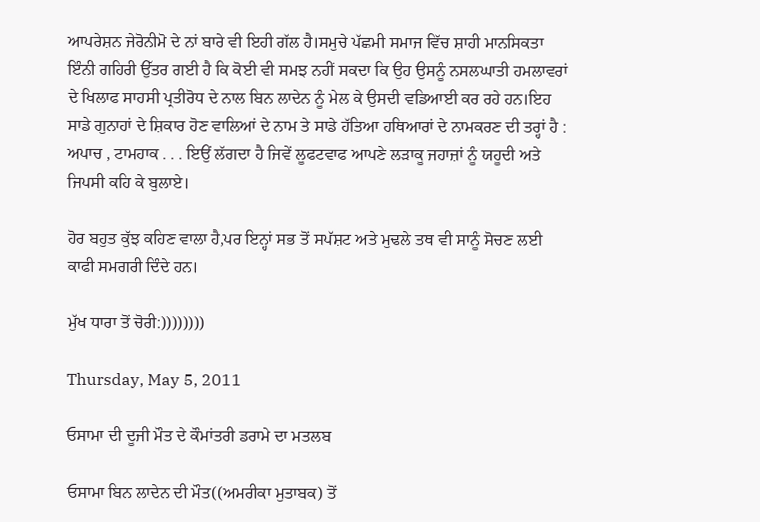ਆਪਰੇਸ਼ਨ ਜੇਰੋਨੀਮੋ ਦੇ ਨਾਂ ਬਾਰੇ ਵੀ ਇਹੀ ਗੱਲ ਹੈ।ਸਮੁਚੇ ਪੱਛਮੀ ਸਮਾਜ ਵਿੱਚ ਸ਼ਾਹੀ ਮਾਨਸਿਕਤਾ ਇੰਨੀ ਗਹਿਰੀ ਉੱਤਰ ਗਈ ਹੈ ਕਿ ਕੋਈ ਵੀ ਸਮਝ ਨਹੀਂ ਸਕਦਾ ਕਿ ਉਹ ਉਸਨੂੰ ਨਸਲਘਾਤੀ ਹਮਲਾਵਰਾਂ ਦੇ ਖਿਲਾਫ ਸਾਹਸੀ ਪ੍ਰਤੀਰੋਧ ਦੇ ਨਾਲ ਬਿਨ ਲਾਦੇਨ ਨੂੰ ਮੇਲ ਕੇ ਉਸਦੀ ਵਡਿਆਈ ਕਰ ਰਹੇ ਹਨ।ਇਹ ਸਾਡੇ ਗੁਨਾਹਾਂ ਦੇ ਸ਼ਿਕਾਰ ਹੋਣ ਵਾਲਿਆਂ ਦੇ ਨਾਮ ਤੇ ਸਾਡੇ ਹੱਤਿਆ ਹਥਿਆਰਾਂ ਦੇ ਨਾਮਕਰਣ ਦੀ ਤਰ੍ਹਾਂ ਹੈ : ਅਪਾਚ , ਟਾਮਹਾਕ . . . ਇਉਂ ਲੱਗਦਾ ਹੈ ਜਿਵੇਂ ਲੂਫਟਵਾਫ ਆਪਣੇ ਲੜਾਕੂ ਜਹਾਜ਼ਾਂ ਨੂੰ ਯਹੂਦੀ ਅਤੇ ਜਿਪਸੀ ਕਹਿ ਕੇ ਬੁਲਾਏ।

ਹੋਰ ਬਹੁਤ ਕੁੱਝ ਕਹਿਣ ਵਾਲਾ ਹੈ,ਪਰ ਇਨ੍ਹਾਂ ਸਭ ਤੋਂ ਸਪੱਸ਼ਟ ਅਤੇ ਮੁਢਲੇ ਤਥ ਵੀ ਸਾਨੂੰ ਸੋਚਣ ਲਈ ਕਾਫੀ ਸਮਗਰੀ ਦਿੰਦੇ ਹਨ।

ਮੁੱਖ ਧਾਰਾ ਤੋਂ ਚੋਰੀ:))))))))

Thursday, May 5, 2011

ਓਸਾਮਾ ਦੀ ਦੂਜੀ ਮੌਤ ਦੇ ਕੌਮਾਂਤਰੀ ਡਰਾਮੇ ਦਾ ਮਤਲਬ

ਓਸਾਮਾ ਬਿਨ ਲਾਦੇਨ ਦੀ ਮੌਤ((ਅਮਰੀਕਾ ਮੁਤਾਬਕ) ਤੋਂ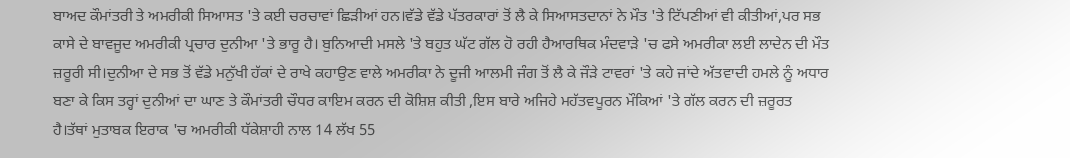ਬਾਅਦ ਕੌਮਾਂਤਰੀ ਤੇ ਅਮਰੀਕੀ ਸਿਆਸਤ 'ਤੇ ਕਈ ਚਰਚਾਵਾਂ ਛਿੜੀਆਂ ਹਨ।ਵੱਡੇ ਵੱਡੇ ਪੱਤਰਕਾਰਾਂ ਤੋਂ ਲੈ ਕੇ ਸਿਆਸਤਦਾਨਾਂ ਨੇ ਮੌਤ 'ਤੇ ਟਿੱਪਣੀਆਂ ਵੀ ਕੀਤੀਆਂ,ਪਰ ਸਭ ਕਾਸੇ ਦੇ ਬਾਵਜੂਦ ਅਮਰੀਕੀ ਪ੍ਰਚਾਰ ਦੁਨੀਆ 'ਤੇ ਭਾਰੂ ਹੈ। ਬੁਨਿਆਦੀ ਮਸਲੇ 'ਤੇ ਬਹੁਤ ਘੱਟ ਗੱਲ ਹੋ ਰਹੀ ਹੈਆਰਥਿਕ ਮੰਦਵਾੜੇ 'ਚ ਫਸੇ ਅਮਰੀਕਾ ਲਈ ਲਾਦੇਨ ਦੀ ਮੌਤ ਜ਼ਰੂਰੀ ਸੀ।ਦੁਨੀਆ ਦੇ ਸਭ ਤੋਂ ਵੱਡੇ ਮਨੁੱਖੀ ਹੱਕਾਂ ਦੇ ਰਾਖੇ ਕਹਾਉਣ ਵਾਲੇ ਅਮਰੀਕਾ ਨੇ ਦੂਜੀ ਆਲਮੀ ਜੰਗ ਤੋਂ ਲੈ ਕੇ ਜੌੜੇ ਟਾਵਰਾਂ 'ਤੇ ਕਹੇ ਜਾਂਦੇ ਅੱਤਵਾਦੀ ਹਮਲੇ ਨੂੰ ਅਧਾਰ ਬਣਾ ਕੇ ਕਿਸ ਤਰ੍ਹਾਂ ਦੁਨੀਆਂ ਦਾ ਘਾਣ ਤੇ ਕੌਮਾਂਤਰੀ ਚੌਧਰ ਕਾਇਮ ਕਰਨ ਦੀ ਕੋਸ਼ਿਸ਼ ਕੀਤੀ ,ਇਸ ਬਾਰੇ ਅਜਿਹੇ ਮਹੱਤਵਪੂਰਨ ਮੌਕਿਆਂ 'ਤੇ ਗੱਲ ਕਰਨ ਦੀ ਜ਼ਰੂਰਤ ਹੈ।ਤੱਥਾਂ ਮੁਤਾਬਕ ਇਰਾਕ 'ਚ ਅਮਰੀਕੀ ਧੱਕੇਸ਼ਾਹੀ ਨਾਲ 14 ਲੱਖ 55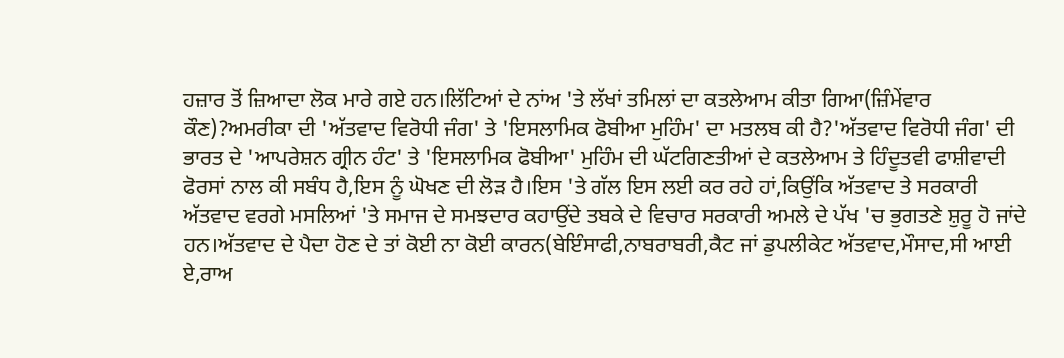ਹਜ਼ਾਰ ਤੋਂ ਜ਼ਿਆਦਾ ਲੋਕ ਮਾਰੇ ਗਏ ਹਨ।ਲਿੱਟਿਆਂ ਦੇ ਨਾਂਅ 'ਤੇ ਲੱਖਾਂ ਤਮਿਲਾਂ ਦਾ ਕਤਲੇਆਮ ਕੀਤਾ ਗਿਆ(ਜ਼ਿੰਮੇਂਵਾਰ ਕੌਣ)?ਅਮਰੀਕਾ ਦੀ 'ਅੱਤਵਾਦ ਵਿਰੋਧੀ ਜੰਗ' ਤੇ 'ਇਸਲਾਮਿਕ ਫੋਬੀਆ ਮੁਹਿੰਮ' ਦਾ ਮਤਲਬ ਕੀ ਹੈ?'ਅੱਤਵਾਦ ਵਿਰੋਧੀ ਜੰਗ' ਦੀ ਭਾਰਤ ਦੇ 'ਆਪਰੇਸ਼ਨ ਗ੍ਰੀਨ ਹੰਟ' ਤੇ 'ਇਸਲਾਮਿਕ ਫੋਬੀਆ' ਮੁਹਿੰਮ ਦੀ ਘੱਟਗਿਣਤੀਆਂ ਦੇ ਕਤਲੇਆਮ ਤੇ ਹਿੰਦੂਤਵੀ ਫਾਸ਼ੀਵਾਦੀ ਫੋਰਸਾਂ ਨਾਲ ਕੀ ਸਬੰਧ ਹੈ,ਇਸ ਨੂੰ ਘੋਖਣ ਦੀ ਲੋੜ ਹੈ।ਇਸ 'ਤੇ ਗੱਲ ਇਸ ਲਈ ਕਰ ਰਹੇ ਹਾਂ,ਕਿਉਂਕਿ ਅੱਤਵਾਦ ਤੇ ਸਰਕਾਰੀ ਅੱਤਵਾਦ ਵਰਗੇ ਮਸਲਿਆਂ 'ਤੇ ਸਮਾਜ ਦੇ ਸਮਝਦਾਰ ਕਹਾਉਂਦੇ ਤਬਕੇ ਦੇ ਵਿਚਾਰ ਸਰਕਾਰੀ ਅਮਲੇ ਦੇ ਪੱਖ 'ਚ ਭੁਗਤਣੇ ਸ਼ੁਰੂ ਹੋ ਜਾਂਦੇ ਹਨ।ਅੱਤਵਾਦ ਦੇ ਪੈਦਾ ਹੋਣ ਦੇ ਤਾਂ ਕੋਈ ਨਾ ਕੋਈ ਕਾਰਨ(ਬੇਇੰਸਾਫੀ,ਨਾਬਰਾਬਰੀ,ਕੈਟ ਜਾਂ ਡੁਪਲੀਕੇਟ ਅੱਤਵਾਦ,ਮੌਸਾਦ,ਸੀ ਆਈ ਏ,ਰਾਅ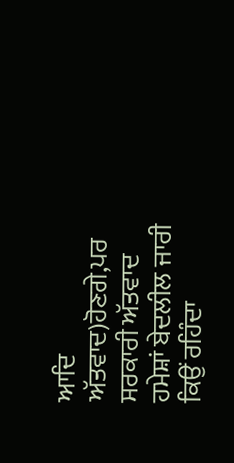ਆਦਿ ਅੱਤਵਾਦ)ਹੋਣਗੇ,ਪਰ ਸਰਕਾਰੀ ਅੱਤਵਾਦ ਹਮੇਸ਼ਾਂ ਬੇਦਲੀਲ ਜਾਰੀ ਕਿਉਂ ਰਹਿੰਦਾ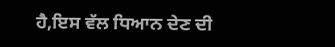ਹੈ,ਇਸ ਵੱਲ ਧਿਆਨ ਦੇਣ ਦੀ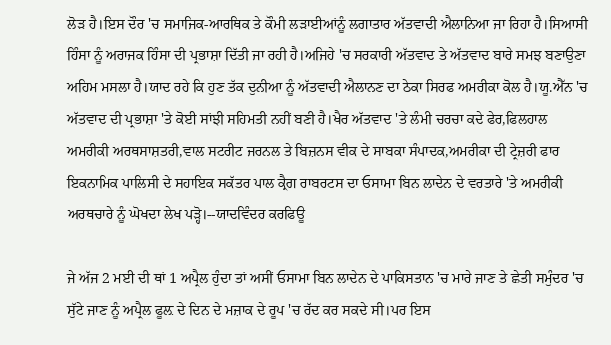ਲੋੜ ਹੈ।ਇਸ ਦੌਰ 'ਚ ਸਮਾਜਿਕ-ਆਰਥਿਕ ਤੇ ਕੌਮੀ ਲੜਾਈਆਂਨੂੰ ਲਗਾਤਾਰ ਅੱਤਵਾਦੀ ਐਲਾਨਿਆ ਜਾ ਰਿਹਾ ਹੈ।ਸਿਆਸੀ ਹਿੰਸਾ ਨੂੰ ਅਰਾਜਕ ਹਿੰਸਾ ਦੀ ਪ੍ਰਭਾਸ਼ਾ ਦਿੱਤੀ ਜਾ ਰਹੀ ਹੈ।ਅਜਿਹੇ 'ਚ ਸਰਕਾਰੀ ਅੱਤਵਾਦ ਤੇ ਅੱਤਵਾਦ ਬਾਰੇ ਸਮਝ ਬਣਾਉਣਾ ਅਹਿਮ ਮਸਲਾ ਹੈ।ਯਾਦ ਰਹੇ ਕਿ ਹੁਣ ਤੱਕ ਦੁਨੀਆ ਨੂੰ ਅੱਤਵਾਦੀ ਐਲਾਨਣ ਦਾ ਠੇਕਾ ਸਿਰਫ ਅਮਰੀਕਾ ਕੋਲ ਹੈ।ਯੂ.ਐੱਨ 'ਚ ਅੱਤਵਾਦ ਦੀ ਪ੍ਰਭਾਸ਼ਾ 'ਤੇ ਕੋਈ ਸਾਂਝੀ ਸਹਿਮਤੀ ਨਹੀਂ ਬਣੀ ਹੈ।ਖੈਰ ਅੱਤਵਾਦ 'ਤੇ ਲੰਮੀ ਚਰਚਾ ਕਦੇ ਫੇਰ,ਫਿਲਹਾਲ ਅਮਰੀਕੀ ਅਰਥਸਾਸ਼ਤਰੀ,ਵਾਲ ਸਟਰੀਟ ਜਰਨਲ ਤੇ ਬਿਜ਼ਨਸ ਵੀਕ ਦੇ ਸਾਬਕਾ ਸੰਪਾਦਕ,ਅਮਰੀਕਾ ਦੀ ਟ੍ਰੇਜ਼ਰੀ ਫਾਰ ਇਕਨਾਮਿਕ ਪਾਲਿਸੀ ਦੇ ਸਹਾਇਕ ਸਕੱਤਰ ਪਾਲ ਕ੍ਰੈਗ ਰਾਬਰਟਸ ਦਾ ਓਸਾਮਾ ਬਿਨ ਲਾਦੇਨ ਦੇ ਵਰਤਾਰੇ 'ਤੇ ਅਮਰੀਕੀ ਅਰਥਚਾਰੇ ਨੂੰ ਘੋਖਦਾ ਲੇਖ ਪੜ੍ਹੋ।--ਯਾਦਵਿੰਦਰ ਕਰਫਿਊ

ਜੇ ਅੱਜ 2 ਮਈ ਦੀ ਥਾਂ 1 ਅਪ੍ਰੈਲ ਹੁੰਦਾ ਤਾਂ ਅਸੀਂ ਓਸਾਮਾ ਬਿਨ ਲਾਦੇਨ ਦੇ ਪਾਕਿਸਤਾਨ 'ਚ ਮਾਰੇ ਜਾਣ ਤੇ ਛੇਤੀ ਸਮੁੰਦਰ 'ਚ ਸੁੱਟੇ ਜਾਣ ਨੂੰ ਅਪ੍ਰੈਲ ਫੂਲ਼ ਦੇ ਦਿਨ ਦੇ ਮਜ਼ਾਕ ਦੇ ਰੂਪ 'ਚ ਰੱਦ ਕਰ ਸਕਦੇ ਸੀ।ਪਰ ਇਸ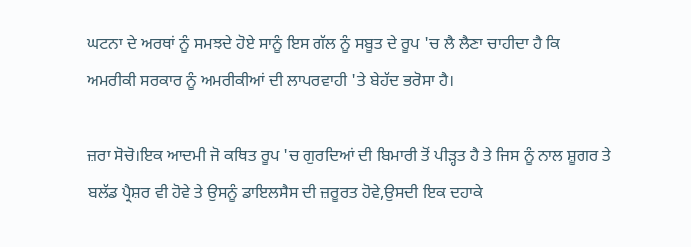ਘਟਨਾ ਦੇ ਅਰਥਾਂ ਨੂੰ ਸਮਝਦੇ ਹੋਏ ਸਾਨੂੰ ਇਸ ਗੱਲ ਨੂੰ ਸਬੂਤ ਦੇ ਰੂਪ 'ਚ ਲੈ ਲੈਣਾ ਚਾਹੀਦਾ ਹੈ ਕਿ ਅਮਰੀਕੀ ਸਰਕਾਰ ਨੂੰ ਅਮਰੀਕੀਆਂ ਦੀ ਲਾਪਰਵਾਹੀ 'ਤੇ ਬੇਹੱਦ ਭਰੋਸਾ ਹੈ।

ਜ਼ਰਾ ਸੋਚੋ।ਇਕ ਆਦਮੀ ਜੋ ਕਥਿਤ ਰੂਪ 'ਚ ਗੁਰਦਿਆਂ ਦੀ ਬਿਮਾਰੀ ਤੋਂ ਪੀੜ੍ਹਤ ਹੈ ਤੇ ਜਿਸ ਨੂੰ ਨਾਲ ਸ਼ੂਗਰ ਤੇ ਬਲੱਡ ਪ੍ਰੈਸ਼ਰ ਵੀ ਹੋਵੇ ਤੇ ਉਸਨੂੰ ਡਾਇਲਸੈਸ ਦੀ ਜ਼ਰੂਰਤ ਹੋਵੇ,ਉਸਦੀ ਇਕ ਦਹਾਕੇ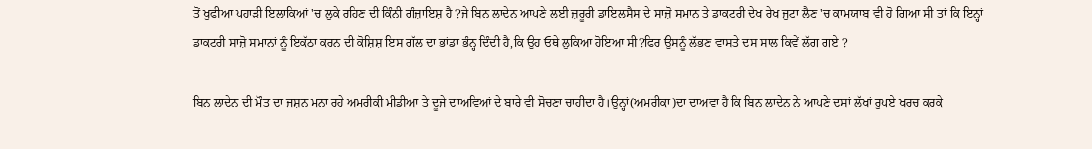ਤੋਂ ਖੁਫੀਆ ਪਹਾੜੀ ਇਲਾਕਿਆਂ 'ਚ ਲੁਕੇ ਰਹਿਣ ਦੀ ਕਿੰਨੀ ਗੰਜ਼ਾਇਸ਼ ਹੈ ?ਜੇ ਬਿਨ ਲਾਦੇਨ ਆਪਣੇ ਲਈ ਜ਼ਰੂਰੀ ਡਾਇਲਸੈਸ ਦੇ ਸਾਜ਼ੋ ਸਮਾਨ ਤੇ ਡਾਕਟਰੀ ਦੇਖ ਰੇਖ ਜੁਟਾ ਲੈਣ 'ਚ ਕਾਮਯਾਬ ਵੀ ਹੋ ਗਿਆ ਸੀ ਤਾਂ ਕਿ ਇਨ੍ਹਾਂ ਡਾਕਟਰੀ ਸਾਜ਼ੋ ਸਮਾਨਾਂ ਨੂੰ ਇਕੱਠਾ ਕਰਨ ਦੀ ਕੋਸ਼ਿਸ਼ ਇਸ ਗੱਲ ਦਾ ਭਾਂਡਾ ਭੰਨ੍ਹ ਦਿੰਦੀ ਹੈ,ਕਿ ਉਹ ਓਥੇ ਲੁਕਿਆ ਹੋਇਆ ਸੀ?ਫਿਰ ਉਸਨੂੰ ਲੱਭਣ ਵਾਸਤੇ ਦਸ ਸਾਲ ਕਿਵੇਂ ਲੱਗ ਗਏ ?

ਬਿਨ ਲਾਦੇਨ ਦੀ ਮੌਤ ਦਾ ਜਸ਼ਨ ਮਨਾ ਰਹੇ ਅਮਰੀਕੀ ਮੀਡੀਆ ਤੇ ਦੂਜੇ ਦਾਅਵਿਆਂ ਦੇ ਬਾਰੇ ਵੀ ਸੋਚਣਾ ਚਾਹੀਦਾ ਹੈ।ਉਨ੍ਹਾਂ(ਅਮਰੀਕਾ)ਦਾ ਦਾਅਵਾ ਹੈ ਕਿ ਬਿਨ ਲਾਦੇਨ ਨੇ ਆਪਣੇ ਦਸਾਂ ਲੱਖਾਂ ਰੁਪਏ ਖਰਚ ਕਰਕੇ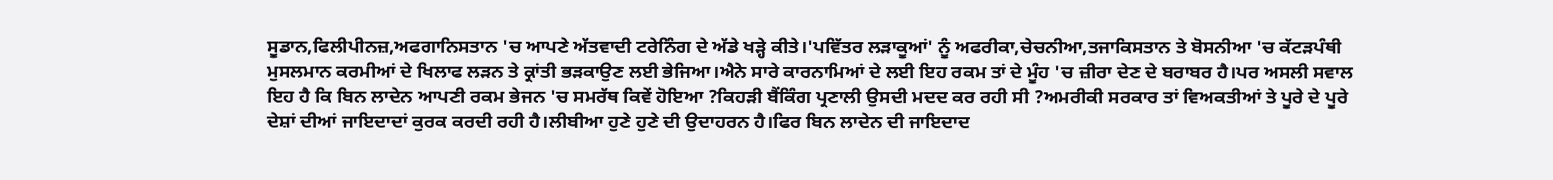ਸੂਡਾਨ,ਫਿਲੀਪੀਨਜ਼,ਅਫਗਾਨਿਸਤਾਨ 'ਚ ਆਪਣੇ ਅੱਤਵਾਦੀ ਟਰੇਨਿੰਗ ਦੇ ਅੱਡੇ ਖੜ੍ਹੇ ਕੀਤੇ।'ਪਵਿੱਤਰ ਲੜਾਕੂਆਂ' ਨੂੰ ਅਫਰੀਕਾ,ਚੇਚਨੀਆ,ਤਜਾਕਿਸਤਾਨ ਤੇ ਬੋਸਨੀਆ 'ਚ ਕੱਟੜਪੰਥੀ ਮੁਸਲਮਾਨ ਕਰਮੀਆਂ ਦੇ ਖਿਲਾਫ ਲੜਨ ਤੇ ਕ੍ਰਾਂਤੀ ਭੜਕਾਉਣ ਲਈ ਭੇਜਿਆ।ਐਨੇ ਸਾਰੇ ਕਾਰਨਾਮਿਆਂ ਦੇ ਲਈ ਇਹ ਰਕਮ ਤਾਂ ਦੇ ਮੂੰਹ 'ਚ ਜ਼ੀਰਾ ਦੇਣ ਦੇ ਬਰਾਬਰ ਹੈ।ਪਰ ਅਸਲੀ ਸਵਾਲ ਇਹ ਹੈ ਕਿ ਬਿਨ ਲਾਦੇਨ ਆਪਣੀ ਰਕਮ ਭੇਜਨ 'ਚ ਸਮਰੱਥ ਕਿਵੇਂ ਹੋਇਆ ?ਕਿਹੜੀ ਬੈਂਕਿੰਗ ਪ੍ਰਣਾਲੀ ਉਸਦੀ ਮਦਦ ਕਰ ਰਹੀ ਸੀ ?ਅਮਰੀਕੀ ਸਰਕਾਰ ਤਾਂ ਵਿਅਕਤੀਆਂ ਤੇ ਪੂਰੇ ਦੇ ਪੂਰੇ ਦੇਸ਼ਾਂ ਦੀਆਂ ਜਾਇਦਾਦਾਂ ਕੁਰਕ ਕਰਦੀ ਰਹੀ ਹੈ।ਲੀਬੀਆ ਹੁਣੇ ਹੁਣੇ ਦੀ ਉਦਾਹਰਨ ਹੈ।ਫਿਰ ਬਿਨ ਲਾਦੇਨ ਦੀ ਜਾਇਦਾਦ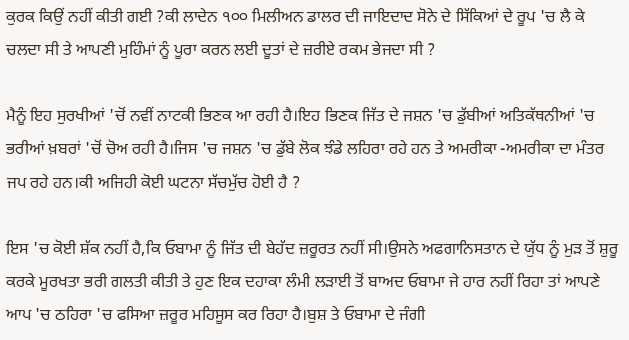ਕੁਰਕ ਕਿਉਂ ਨਹੀਂ ਕੀਤੀ ਗਈ ?ਕੀ ਲਾਦੇਨ ੧੦੦ ਮਿਲੀਅਨ ਡਾਲਰ ਦੀ ਜਾਇਦਾਦ ਸੋਨੇ ਦੇ ਸਿੱਕਿਆਂ ਦੇ ਰੂਪ 'ਚ ਲੈ ਕੇ ਚਲਦਾ ਸੀ ਤੇ ਆਪਣੀ ਮੁਹਿੰਮਾਂ ਨੂੰ ਪੂਰਾ ਕਰਨ ਲਈ ਦੂਤਾਂ ਦੇ ਜ਼ਰੀਏ ਰਕਮ ਭੇਜਦਾ ਸੀ ?

ਮੈਨੂੰ ਇਹ ਸੁਰਖੀਆਂ 'ਚੋਂ ਨਵੀਂ ਨਾਟਕੀ ਭਿਣਕ ਆ ਰਹੀ ਹੈ।ਇਹ ਭਿਣਕ ਜਿੱਤ ਦੇ ਜਸ਼ਨ 'ਚ ਡੁੱਬੀਆਂ ਅਤਿਕੱਥਨੀਆਂ 'ਚ ਭਰੀਆਂ ਖ਼ਬਰਾਂ 'ਚੋਂ ਚੋਅ ਰਹੀ ਹੈ।ਜਿਸ 'ਚ ਜਸ਼ਨ 'ਚ ਡੁੱਬੇ ਲੋਕ ਝੰਡੇ ਲਹਿਰਾ ਰਹੇ ਹਨ ਤੇ ਅਮਰੀਕਾ -ਅਮਰੀਕਾ ਦਾ ਮੰਤਰ ਜਪ ਰਹੇ ਹਨ।ਕੀ ਅਜਿਹੀ ਕੋਈ ਘਟਨਾ ਸੱਚਮੁੱਚ ਹੋਈ ਹੈ ?

ਇਸ 'ਚ ਕੋਈ ਸ਼ੱਕ ਨਹੀਂ ਹੈ,ਕਿ ਓਬਾਮਾ ਨੂੰ ਜਿੱਤ ਦੀ ਬੇਹੱਦ ਜ਼ਰੂਰਤ ਨਹੀਂ ਸੀ।ਉਸਨੇ ਅਫਗਾਨਿਸਤਾਨ ਦੇ ਯੁੱਧ ਨੂੰ ਮੁੜ ਤੋਂ ਸ਼ੁਰੂ ਕਰਕੇ ਮੂਰਖਤਾ ਭਰੀ ਗਲਤੀ ਕੀਤੀ ਤੇ ਹੁਣ ਇਕ ਦਹਾਕਾ ਲੰਮੀ ਲੜਾਈ ਤੋਂ ਬਾਅਦ ਓਬਾਮਾ ਜੇ ਹਾਰ ਨਹੀਂ ਰਿਹਾ ਤਾਂ ਆਪਣੇ ਆਪ 'ਚ ਠਹਿਰਾ 'ਚ ਫਸਿਆ ਜ਼ਰੂਰ ਮਹਿਸੂਸ ਕਰ ਰਿਹਾ ਹੈ।ਬੁਸ਼ ਤੇ ਓਬਾਮਾ ਦੇ ਜੰਗੀ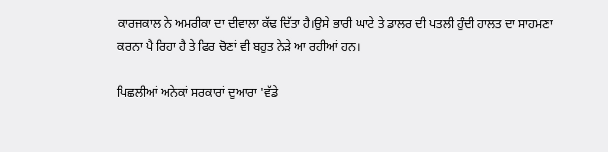ਕਾਰਜਕਾਲ ਨੇ ਅਮਰੀਕਾ ਦਾ ਦੀਵਾਲਾ ਕੱਢ ਦਿੱਤਾ ਹੈ।ਉਸੇ ਭਾਰੀ ਘਾਟੇ ਤੇ ਡਾਲਰ ਦੀ ਪਤਲੀ ਹੁੰਦੀ ਹਾਲਤ ਦਾ ਸਾਹਮਣਾ ਕਰਨਾ ਪੈ ਰਿਹਾ ਹੈ ਤੇ ਫਿਰ ਚੋਣਾਂ ਵੀ ਬਹੁਤ ਨੇੜੇ ਆ ਰਹੀਆਂ ਹਨ।

ਪਿਛਲੀਆਂ ਅਨੇਕਾਂ ਸਰਕਾਰਾਂ ਦੁਆਰਾ 'ਵੱਡੇ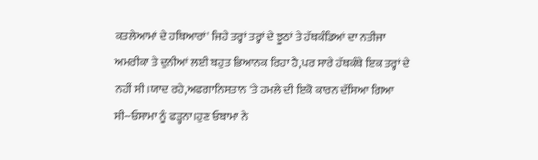ਕਤਲੇਆਮਾਂ ਦੇ ਹਥਿਆਰਾਂ' ਜਿਹੇ ਤਰ੍ਹਾਂ ਤਰ੍ਹਾਂ ਦੇ ਝੂਠਾਂ ਤੇ ਹੱਥਕੰਡਿਆਂ ਦਾ ਨਤੀਜਾ ਅਮਰੀਕਾ ਤੇ ਦੁਨੀਆਂ ਲਈ ਬਹੁਤ ਭਿਆਨਕ ਰਿਹਾ ਹੈ,ਪਰ ਸਾਰੇ ਹੱਥਕੰਥੇ ਇਕ ਤਰ੍ਹਾਂ ਦੇ ਨਹੀਂ ਸੀ।ਯਾਦ ਰਹੇ,ਅਫਗਾਨਿਸਤਾਨ 'ਤੇ ਹਮਲੇ ਦੀ ਇਕੋ ਕਾਰਨ ਦੱਸਿਆ ਗਿਆ ਸੀ--ਓਸਾਮਾ ਨੂੰ ਫੜ੍ਹਨਾ।ਹੁਣ ਓਬਾਮਾ ਨੇ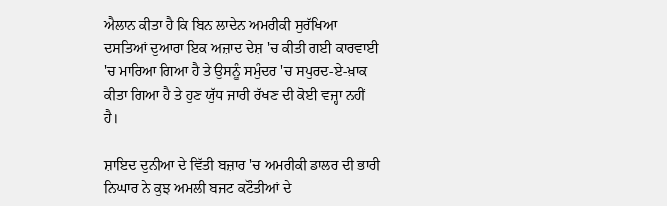ਐਲਾਨ ਕੀਤਾ ਹੈ ਕਿ ਬਿਨ ਲਾਦੇਨ ਅਮਰੀਕੀ ਸੁਰੱਖਿਆ ਦਸਤਿਆਂ ਦੁਆਰਾ ਇਕ ਅਜ਼ਾਦ ਦੇਸ਼ 'ਚ ਕੀਤੀ ਗਈ ਕਾਰਵਾਈ 'ਚ ਮਾਰਿਆ ਗਿਆ ਹੈ ਤੇ ਉਸਨੂੰ ਸਮੁੰਦਰ 'ਚ ਸਪੁਰਦ-ਏ-ਖ਼ਾਕ ਕੀਤਾ ਗਿਆ ਹੈ ਤੇ ਹੁਣ ਯੁੱਧ ਜਾਰੀ ਰੱਖਣ ਦੀ ਕੋਈ ਵਜ੍ਹਾ ਨਹੀਂ ਹੈ।

ਸ਼ਾਇਦ ਦੁਨੀਆ ਦੇ ਵਿੱਤੀ ਬਜ਼ਾਰ 'ਚ ਅਮਰੀਕੀ ਡਾਲਰ ਦੀ ਭਾਰੀ ਨਿਘਾਰ ਨੇ ਕੁਝ ਅਮਲੀ ਬਜਟ ਕਟੌਤੀਆਂ ਦੇ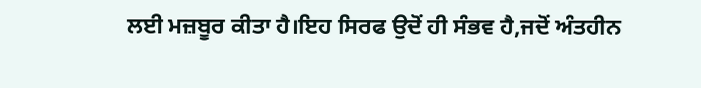ਲਈ ਮਜ਼ਬੂਰ ਕੀਤਾ ਹੈ।ਇਹ ਸਿਰਫ ਉਦੋਂ ਹੀ ਸੰਭਵ ਹੈ,ਜਦੋਂ ਅੰਤਹੀਨ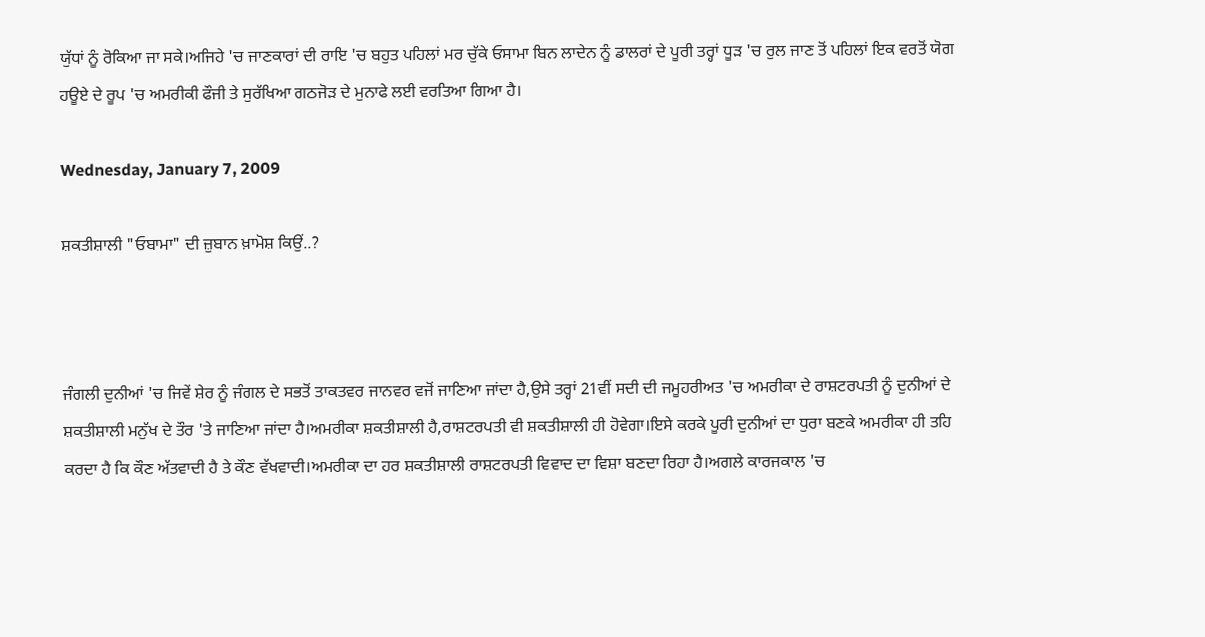ਯੁੱਧਾਂ ਨੂੰ ਰੋਕਿਆ ਜਾ ਸਕੇ।ਅਜਿਹੇ 'ਚ ਜਾਣਕਾਰਾਂ ਦੀ ਰਾਇ 'ਚ ਬਹੁਤ ਪਹਿਲਾਂ ਮਰ ਚੁੱਕੇ ਓਸਾਮਾ ਬਿਨ ਲਾਦੇਨ ਨੂੰ ਡਾਲਰਾਂ ਦੇ ਪੂਰੀ ਤਰ੍ਹਾਂ ਧੂੜ 'ਚ ਰੁਲ ਜਾਣ ਤੋਂ ਪਹਿਲਾਂ ਇਕ ਵਰਤੋਂ ਯੋਗ ਹਊਏ ਦੇ ਰੂਪ 'ਚ ਅਮਰੀਕੀ ਫੌਜੀ ਤੇ ਸੁਰੱਖਿਆ ਗਠਜੋੜ ਦੇ ਮੁਨਾਫੇ ਲਈ ਵਰਤਿਆ ਗਿਆ ਹੈ।

Wednesday, January 7, 2009

ਸ਼ਕਤੀਸ਼ਾਲੀ "ਓਬਾਮਾ" ਦੀ ਜ਼ੁਬਾਨ ਖ਼ਾਮੋਸ਼ ਕਿਉਂ..?



ਜੰਗਲੀ ਦੁਨੀਆਂ 'ਚ ਜਿਵੇਂ ਸ਼ੇਰ ਨੂੰ ਜੰਗਲ ਦੇ ਸਭਤੋਂ ਤਾਕਤਵਰ ਜਾਨਵਰ ਵਜੋਂ ਜਾਣਿਆ ਜਾਂਦਾ ਹੈ,ਉਸੇ ਤਰ੍ਹਾਂ 21ਵੀਂ ਸਦੀ ਦੀ ਜਮੂਹਰੀਅਤ 'ਚ ਅਮਰੀਕਾ ਦੇ ਰਾਸ਼ਟਰਪਤੀ ਨੂੰ ਦੁਨੀਆਂ ਦੇ ਸ਼ਕਤੀਸ਼ਾਲੀ ਮਨੁੱਖ ਦੇ ਤੌਰ 'ਤੇ ਜਾਣਿਆ ਜਾਂਦਾ ਹੈ।ਅਮਰੀਕਾ ਸ਼ਕਤੀਸ਼ਾਲੀ ਹੈ,ਰਾਸ਼ਟਰਪਤੀ ਵੀ ਸ਼ਕਤੀਸ਼ਾਲੀ ਹੀ ਹੋਵੇਗਾ।ਇਸੇ ਕਰਕੇ ਪੂਰੀ ਦੁਨੀਆਂ ਦਾ ਧੁਰਾ ਬਣਕੇ ਅਮਰੀਕਾ ਹੀ ਤਹਿ ਕਰਦਾ ਹੈ ਕਿ ਕੌਣ ਅੱਤਵਾਦੀ ਹੈ ਤੇ ਕੌਣ ਵੱਖਵਾਦੀ।ਅਮਰੀਕਾ ਦਾ ਹਰ ਸ਼ਕਤੀਸ਼ਾਲੀ ਰਾਸ਼ਟਰਪਤੀ ਵਿਵਾਦ ਦਾ ਵਿਸ਼ਾ ਬਣਦਾ ਰਿਹਾ ਹੈ।ਅਗਲੇ ਕਾਰਜਕਾਲ 'ਚ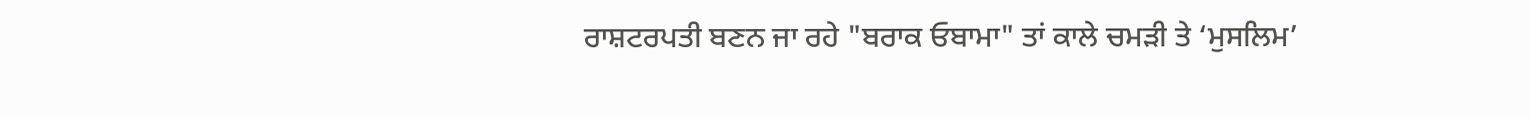ਰਾਸ਼ਟਰਪਤੀ ਬਣਨ ਜਾ ਰਹੇ "ਬਰਾਕ ਓਬਾਮਾ" ਤਾਂ ਕਾਲੇ ਚਮੜੀ ਤੇ ‘ਮੁਸਲਿਮ’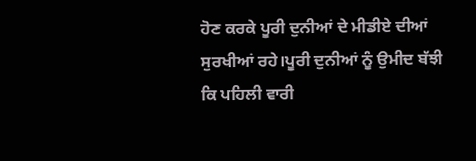ਹੋਣ ਕਰਕੇ ਪੂਰੀ ਦੁਨੀਆਂ ਦੇ ਮੀਡੀਏ ਦੀਆਂ ਸੁਰਖੀਆਂ ਰਹੇ।ਪੂਰੀ ਦੁਨੀਆਂ ਨੂੰ ਉਮੀਦ ਬੱਝੀ ਕਿ ਪਹਿਲੀ ਵਾਰੀ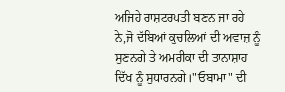ਅਜਿਹੇ ਰਾਸ਼ਟਰਪਤੀ ਬਣਨ ਜਾ ਰਹੇ ਨੇ,ਜੋ ਦੱਬਿਆਂ ਕੁਚਲਿਆਂ ਦੀ ਅਵਾਜ਼ ਨੂੰ ਸੁਣਨਗੇ ਤੇ ਅਮਰੀਕਾ ਦੀ ਤਾਨਾਸ਼ਾਹ ਦਿੱਖ ਨੂੰ ਸੁਧਾਰਨਗੇ।"ਓਬਾਮਾ" ਦੀ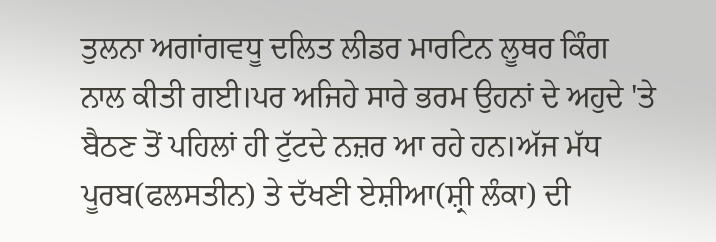ਤੁਲਨਾ ਅਗਾਂਗਵਧੂ ਦਲਿਤ ਲੀਡਰ ਮਾਰਟਿਨ ਲੂਥਰ ਕਿੰਗ ਨਾਲ ਕੀਤੀ ਗਈ।ਪਰ ਅਜਿਹੇ ਸਾਰੇ ਭਰਮ ਉਹਨਾਂ ਦੇ ਅਹੁਦੇ 'ਤੇ ਬੈਠਣ ਤੋਂ ਪਹਿਲਾਂ ਹੀ ਟੁੱਟਦੇ ਨਜ਼ਰ ਆ ਰਹੇ ਹਨ।ਅੱਜ ਮੱਧ ਪੂਰਬ(ਫਲਸਤੀਨ) ਤੇ ਦੱਖਣੀ ਏਸ਼ੀਆ(ਸ਼੍ਰੀ ਲੰਕਾ) ਦੀ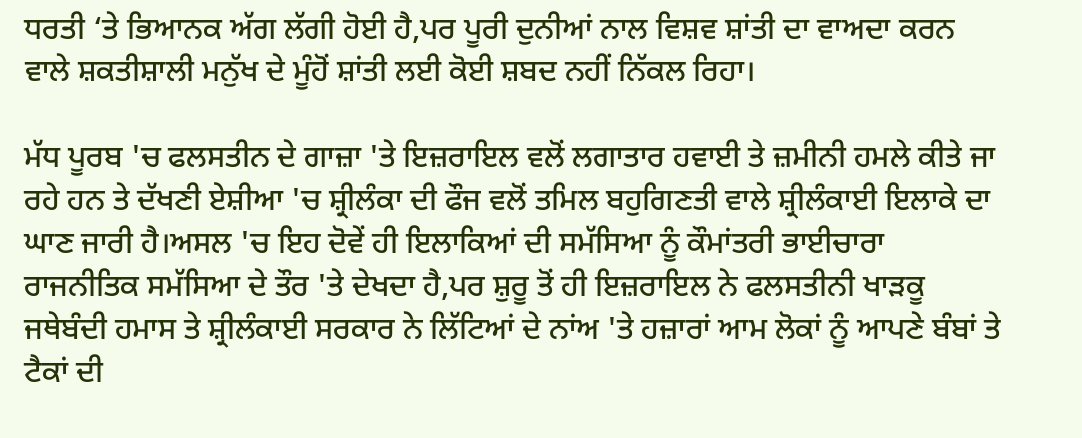ਧਰਤੀ ‘ਤੇ ਭਿਆਨਕ ਅੱਗ ਲੱਗੀ ਹੋਈ ਹੈ,ਪਰ ਪੂਰੀ ਦੁਨੀਆਂ ਨਾਲ ਵਿਸ਼ਵ ਸ਼ਾਂਤੀ ਦਾ ਵਾਅਦਾ ਕਰਨ ਵਾਲੇ ਸ਼ਕਤੀਸ਼ਾਲੀ ਮਨੁੱਖ ਦੇ ਮੂੰਹੋਂ ਸ਼ਾਂਤੀ ਲਈ ਕੋਈ ਸ਼ਬਦ ਨਹੀਂ ਨਿੱਕਲ ਰਿਹਾ।

ਮੱਧ ਪੂਰਬ 'ਚ ਫਲਸਤੀਨ ਦੇ ਗਾਜ਼ਾ 'ਤੇ ਇਜ਼ਰਾਇਲ ਵਲੋਂ ਲਗਾਤਾਰ ਹਵਾਈ ਤੇ ਜ਼ਮੀਨੀ ਹਮਲੇ ਕੀਤੇ ਜਾ ਰਹੇ ਹਨ ਤੇ ਦੱਖਣੀ ਏਸ਼ੀਆ 'ਚ ਸ਼੍ਰੀਲੰਕਾ ਦੀ ਫੌਜ ਵਲੋਂ ਤਮਿਲ ਬਹੁਗਿਣਤੀ ਵਾਲੇ ਸ਼੍ਰੀਲੰਕਾਈ ਇਲਾਕੇ ਦਾ ਘਾਣ ਜਾਰੀ ਹੈ।ਅਸਲ 'ਚ ਇਹ ਦੋਵੇਂ ਹੀ ਇਲਾਕਿਆਂ ਦੀ ਸਮੱਸਿਆ ਨੂੰ ਕੌਮਾਂਤਰੀ ਭਾਈਚਾਰਾ ਰਾਜਨੀਤਿਕ ਸਮੱਸਿਆ ਦੇ ਤੌਰ 'ਤੇ ਦੇਖਦਾ ਹੈ,ਪਰ ਸ਼ੁਰੂ ਤੋਂ ਹੀ ਇਜ਼ਰਾਇਲ ਨੇ ਫਲਸਤੀਨੀ ਖਾੜਕੂ ਜਥੇਬੰਦੀ ਹਮਾਸ ਤੇ ਸ਼੍ਰੀਲੰਕਾਈ ਸਰਕਾਰ ਨੇ ਲਿੱਟਿਆਂ ਦੇ ਨਾਂਅ 'ਤੇ ਹਜ਼ਾਰਾਂ ਆਮ ਲੋਕਾਂ ਨੂੰ ਆਪਣੇ ਬੰਬਾਂ ਤੇ ਟੈਕਾਂ ਦੀ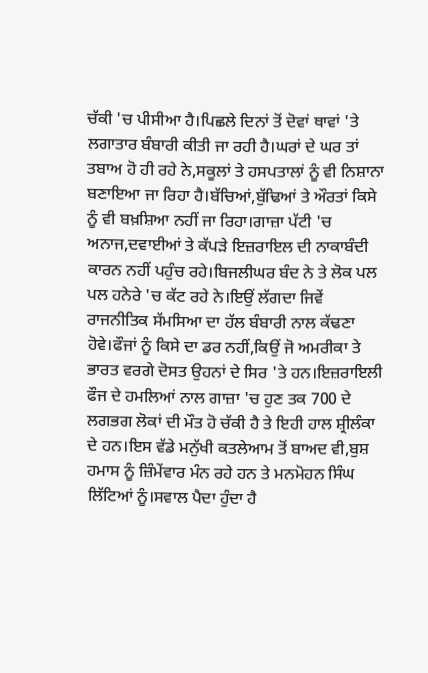ਚੱਕੀ 'ਚ ਪੀਸੀਆ ਹੈ।ਪਿਛਲੇ ਦਿਨਾਂ ਤੋਂ ਦੋਵਾਂ ਥਾਵਾਂ 'ਤੇ ਲਗਾਤਾਰ ਬੰਬਾਰੀ ਕੀਤੀ ਜਾ ਰਹੀ ਹੈ।ਘਰਾਂ ਦੇ ਘਰ ਤਾਂ ਤਬਾਅ ਹੋ ਹੀ ਰਹੇ ਨੇ,ਸਕੂਲਾਂ ਤੇ ਹਸਪਤਾਲਾਂ ਨੂੰ ਵੀ ਨਿਸ਼ਾਨਾ ਬਣਾਇਆ ਜਾ ਰਿਹਾ ਹੈ।ਬੱਚਿਆਂ,ਬੁੱਢਿਆਂ ਤੇ ਔਰਤਾਂ ਕਿਸੇ ਨੂੰ ਵੀ ਬਖ਼ਸ਼ਿਆ ਨਹੀਂ ਜਾ ਰਿਹਾ।ਗਾਜ਼ਾ ਪੱਟੀ 'ਚ ਅਨਾਜ,ਦਵਾਈਆਂ ਤੇ ਕੱਪੜੇ ਇਜ਼ਰਾਇਲ ਦੀ ਨਾਕਾਬੰਦੀ ਕਾਰਨ ਨਹੀਂ ਪਹੁੰਚ ਰਹੇ।ਬਿਜਲੀਘਰ ਬੰਦ ਨੇ ਤੇ ਲੋਕ ਪਲ ਪਲ ਹਨੇਰੇ 'ਚ ਕੱਟ ਰਹੇ ਨੇ।ਇਉਂ ਲੱਗਦਾ ਜਿਵੇਂ ਰਾਜਨੀਤਿਕ ਸੱਮਸਿਆ ਦਾ ਹੱਲ ਬੰਬਾਰੀ ਨਾਲ ਕੱਢਣਾ ਹੋਵੇ।ਫੌਜਾਂ ਨੂੰ ਕਿਸੇ ਦਾ ਡਰ ਨਹੀਂ,ਕਿਉਂ ਜੋ ਅਮਰੀਕਾ ਤੇ ਭਾਰਤ ਵਰਗੇ ਦੋਸਤ ਉਹਨਾਂ ਦੇ ਸਿਰ 'ਤੇ ਹਨ।ਇਜ਼ਰਾਇਲੀ ਫੌਜ ਦੇ ਹਮਲਿਆਂ ਨਾਲ ਗਾਜ਼ਾ 'ਚ ਹੁਣ ਤਕ 700 ਦੇ ਲਗਭਗ ਲੋਕਾਂ ਦੀ ਮੌਤ ਹੋ ਚੱਕੀ ਹੈ ਤੇ ਇਹੀ ਹਾਲ ਸ਼੍ਰੀਲੰਕਾ ਦੇ ਹਨ।ਇਸ ਵੱਡੇ ਮਨੁੱਖੀ ਕਤਲੇਆਮ ਤੋਂ ਬਾਅਦ ਵੀ,ਬੁਸ਼ ਹਮਾਸ ਨੂੰ ਜ਼ਿੰਮੇਂਵਾਰ ਮੰਨ ਰਹੇ ਹਨ ਤੇ ਮਨਮੋਹਨ ਸਿੰਘ ਲਿੱਟਿਆਂ ਨੂੰ।ਸਵਾਲ ਪੈਦਾ ਹੁੰਦਾ ਹੈ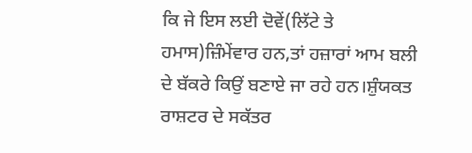ਕਿ ਜੇ ਇਸ ਲਈ ਦੋਵੇਂ(ਲਿੱਟੇ ਤੇ ਹਮਾਸ)ਜ਼ਿੰਮੇਂਵਾਰ ਹਨ,ਤਾਂ ਹਜ਼ਾਰਾਂ ਆਮ ਬਲੀ ਦੇ ਬੱਕਰੇ ਕਿਉਂ ਬਣਾਏ ਜਾ ਰਹੇ ਹਨ।ਸ਼ੁੰਯਕਤ ਰਾਸ਼ਟਰ ਦੇ ਸਕੱਤਰ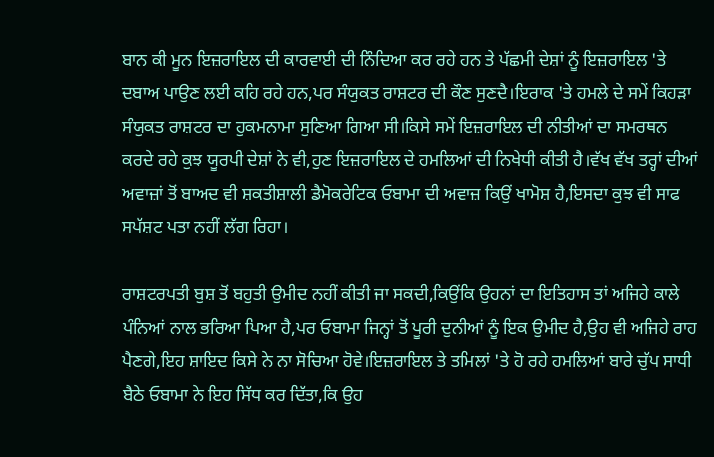ਬਾਨ ਕੀ ਮੂਨ ਇਜ਼ਰਾਇਲ ਦੀ ਕਾਰਵਾਈ ਦੀ ਨਿੰਦਿਆ ਕਰ ਰਹੇ ਹਨ ਤੇ ਪੱਛਮੀ ਦੇਸ਼ਾਂ ਨੂੰ ਇਜ਼ਰਾਇਲ 'ਤੇ ਦਬਾਅ ਪਾਉਣ ਲਈ ਕਹਿ ਰਹੇ ਹਨ,ਪਰ ਸੰਯੁਕਤ ਰਾਸ਼ਟਰ ਦੀ ਕੌਣ ਸੁਣਦੈ।ਇਰਾਕ 'ਤੇ ਹਮਲੇ ਦੇ ਸਮੇਂ ਕਿਹੜਾ ਸੰਯੁਕਤ ਰਾਸ਼ਟਰ ਦਾ ਹੁਕਮਨਾਮਾ ਸੁਣਿਆ ਗਿਆ ਸੀ।ਕਿਸੇ ਸਮੇਂ ਇਜ਼ਰਾਇਲ ਦੀ ਨੀਤੀਆਂ ਦਾ ਸਮਰਥਨ ਕਰਦੇ ਰਹੇ ਕੁਝ ਯੂਰਪੀ ਦੇਸ਼ਾਂ ਨੇ ਵੀ,ਹੁਣ ਇਜ਼ਰਾਇਲ ਦੇ ਹਮਲਿਆਂ ਦੀ ਨਿਖੇਧੀ ਕੀਤੀ ਹੈ।ਵੱਖ ਵੱਖ ਤਰ੍ਹਾਂ ਦੀਆਂ ਅਵਾਜ਼ਾਂ ਤੋਂ ਬਾਅਦ ਵੀ ਸ਼ਕਤੀਸ਼ਾਲੀ ਡੈਮੋਕਰੇਟਿਕ ਓਬਾਮਾ ਦੀ ਅਵਾਜ਼ ਕਿਉਂ ਖਾਮੋਸ਼ ਹੈ,ਇਸਦਾ ਕੁਝ ਵੀ ਸਾਫ ਸਪੱਸ਼ਟ ਪਤਾ ਨਹੀਂ ਲੱਗ ਰਿਹਾ।

ਰਾਸ਼ਟਰਪਤੀ ਬੁਸ਼ ਤੋਂ ਬਹੁਤੀ ਉਮੀਦ ਨਹੀਂ ਕੀਤੀ ਜਾ ਸਕਦੀ,ਕਿਉਂਕਿ ਉਹਨਾਂ ਦਾ ਇਤਿਹਾਸ ਤਾਂ ਅਜਿਹੇ ਕਾਲੇ ਪੰਨਿਆਂ ਨਾਲ ਭਰਿਆ ਪਿਆ ਹੈ,ਪਰ ਓਬਾਮਾ ਜਿਨ੍ਹਾਂ ਤੋਂ ਪੂਰੀ ਦੁਨੀਆਂ ਨੂੰ ਇਕ ਉਮੀਦ ਹੈ,ਉਹ ਵੀ ਅਜਿਹੇ ਰਾਹ ਪੈਣਗੇ,ਇਹ ਸ਼ਾਇਦ ਕਿਸੇ ਨੇ ਨਾ ਸੋਚਿਆ ਹੋਵੇ।ਇਜ਼ਰਾਇਲ ਤੇ ਤਮਿਲਾਂ 'ਤੇ ਹੋ ਰਹੇ ਹਮਲਿਆਂ ਬਾਰੇ ਚੁੱਪ ਸਾਧੀ ਬੈਠੇ ਓਬਾਮਾ ਨੇ ਇਹ ਸਿੱਧ ਕਰ ਦਿੱਤਾ,ਕਿ ਉਹ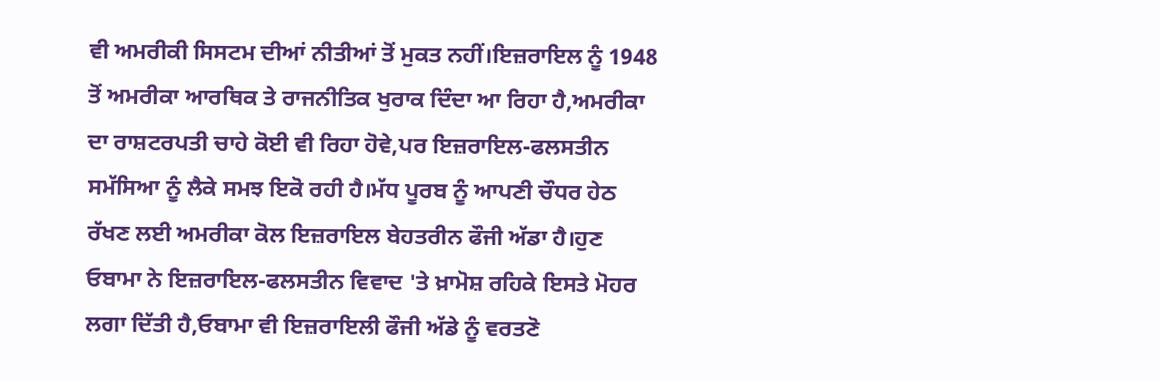ਵੀ ਅਮਰੀਕੀ ਸਿਸਟਮ ਦੀਆਂ ਨੀਤੀਆਂ ਤੋਂ ਮੁਕਤ ਨਹੀਂ।ਇਜ਼ਰਾਇਲ ਨੂੰ 1948 ਤੋਂ ਅਮਰੀਕਾ ਆਰਥਿਕ ਤੇ ਰਾਜਨੀਤਿਕ ਖੁਰਾਕ ਦਿੰਦਾ ਆ ਰਿਹਾ ਹੈ,ਅਮਰੀਕਾ ਦਾ ਰਾਸ਼ਟਰਪਤੀ ਚਾਹੇ ਕੋਈ ਵੀ ਰਿਹਾ ਹੋਵੇ,ਪਰ ਇਜ਼ਰਾਇਲ-ਫਲਸਤੀਨ ਸਮੱਸਿਆ ਨੂੰ ਲੈਕੇ ਸਮਝ ਇਕੋ ਰਹੀ ਹੈ।ਮੱਧ ਪੂਰਬ ਨੂੰ ਆਪਣੀ ਚੌਧਰ ਹੇਠ ਰੱਖਣ ਲਈ ਅਮਰੀਕਾ ਕੋਲ ਇਜ਼ਰਾਇਲ ਬੇਹਤਰੀਨ ਫੌਜੀ ਅੱਡਾ ਹੈ।ਹੁਣ ਓਬਾਮਾ ਨੇ ਇਜ਼ਰਾਇਲ-ਫਲਸਤੀਨ ਵਿਵਾਦ 'ਤੇ ਖ਼ਾਮੋਸ਼ ਰਹਿਕੇ ਇਸਤੇ ਮੋਹਰ ਲਗਾ ਦਿੱਤੀ ਹੈ,ਓਬਾਮਾ ਵੀ ਇਜ਼ਰਾਇਲੀ ਫੌਜੀ ਅੱਡੇ ਨੂੰ ਵਰਤਣੋ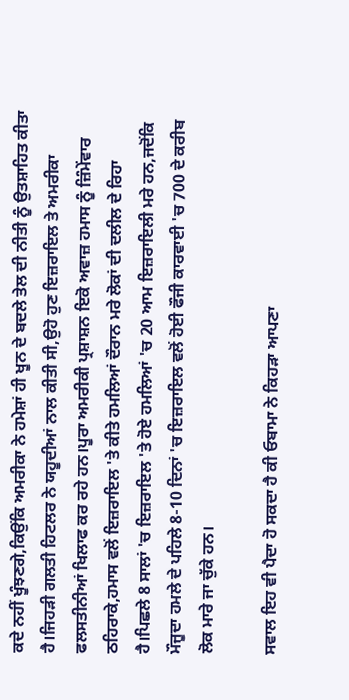ਕਦੇ ਨਹੀਂ ਖੂੰਝਣਗੇ,ਕਿਉਂਕਿ ਅਮਰੀਕਾ ਨੇ ਹਮੇਸ਼ਾਂ ਹੀ ਖੂਨ ਦੇ ਬਦਲੇ ਤੇਲ ਦੀ ਨੀਤੀ ਨੂੰ ਉਤਸ਼ਾਹਿਤ ਕੀਤਾ ਹੈ।ਜਿਹੜੀ ਗਲਤੀ ਹਿਟਲਰ ਨੇ ਯਹੂਦੀਆਂ ਨਾਲ ਕੀਤੀ ਸੀ,ਉਹੋ ਹੁਣ ਇਜ਼ਰਾਇਲ ਤੇ ਅਮਰੀਕਾ ਫਲਸਤੀਨੀਆਂ ਖਿਲਾਫ ਕਰ ਰਹੇ ਹਨ।ਪੂਰਾ ਅਮਰੀਕੀ ਪ੍ਰਸ਼ਾਸ਼ਨ ਇਕੋ ਅਵਾਜ਼ ਹਮਾਸ ਨੂੰ ਜ਼ਿੰਮੇਂਵਾਰ ਠਹਿਰਾਕੇ,ਹਮਾਸ ਵਲੋਂ ਇਜ਼ਰਾਇਲ 'ਤੇ ਕੀਤੇ ਹਮਲਿਆਂ ਦੌਰਾਨ ਮਰੇ ਲੋਕਾਂ ਦੀ ਦਲੀਲ ਦੇ ਰਿਹਾ ਹੈ।ਪਿਛਲੇ 8 ਸਾਲਾਂ 'ਚ ਇਜ਼ਰਾਇਲ 'ਤੇ ਹੋਏ ਹਮਲਿਆਂ 'ਚ 20 ਆਮ ਇਜ਼ਰਾਇਲੀ ਮਰੇ ਹਨ,ਜਦੋਂਕਿ ਮੌਜੂਦਾ ਹਮਲੇ ਦੇ ਪਹਿਲੇ 8-10 ਦਿਨਾਂ 'ਚ ਇਜ਼ਰਾਇਲ ਵਲੋਂ ਹੋਈ ਫੌਜੀ ਕਾਰਵਾਈ 'ਚ 700 ਦੇ ਕਰੀਬ ਲੋਕ ਮਾਰੇ ਜਾ ਚੁੱਕੇ ਹਨ।

ਸਵਾਲ ਇਹ ਵੀ ਪੈਦਾ ਹੋ ਸਕਦਾ ਹੈ ਕੀ ਓਬਾਮਾ ਨੇ ਕਿਹੜਾ ਆਪਣਾ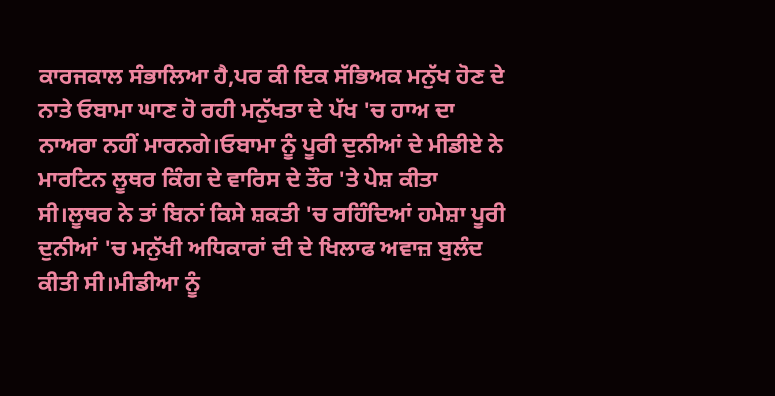ਕਾਰਜਕਾਲ ਸੰਭਾਲਿਆ ਹੈ,ਪਰ ਕੀ ਇਕ ਸੱਭਿਅਕ ਮਨੁੱਖ ਹੋਣ ਦੇ ਨਾਤੇ ਓਬਾਮਾ ਘਾਣ ਹੋ ਰਹੀ ਮਨੁੱਖਤਾ ਦੇ ਪੱਖ 'ਚ ਹਾਅ ਦਾ ਨਾਅਰਾ ਨਹੀਂ ਮਾਰਨਗੇ।ਓਬਾਮਾ ਨੂੰ ਪੂਰੀ ਦੁਨੀਆਂ ਦੇ ਮੀਡੀਏ ਨੇ ਮਾਰਟਿਨ ਲੂਥਰ ਕਿੰਗ ਦੇ ਵਾਰਿਸ ਦੇ ਤੌਰ 'ਤੇ ਪੇਸ਼ ਕੀਤਾ ਸੀ।ਲੂਥਰ ਨੇ ਤਾਂ ਬਿਨਾਂ ਕਿਸੇ ਸ਼ਕਤੀ 'ਚ ਰਹਿੰਦਿਆਂ ਹਮੇਸ਼ਾ ਪੂਰੀ ਦੁਨੀਆਂ 'ਚ ਮਨੁੱਖੀ ਅਧਿਕਾਰਾਂ ਦੀ ਦੇ ਖਿਲਾਫ ਅਵਾਜ਼ ਬੁਲੰਦ ਕੀਤੀ ਸੀ।ਮੀਡੀਆ ਨੂੰ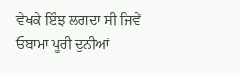ਵੇਖਕੇ ਇੰਝ ਲਗਦਾ ਸੀ ਜਿਵੇਂ ਓਬਾਮਾ ਪੂਰੀ ਦੁਨੀਆਂ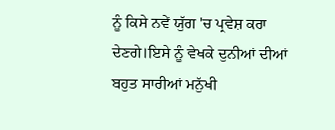ਨੂੰ ਕਿਸੇ ਨਵੇਂ ਯੁੱਗ 'ਚ ਪ੍ਰਵੇਸ਼ ਕਰਾ ਦੇਣਗੇ।ਇਸੇ ਨੂੰ ਵੇਖਕੇ ਦੁਨੀਆਂ ਦੀਆਂ ਬਹੁਤ ਸਾਰੀਆਂ ਮਨੁੱਖੀ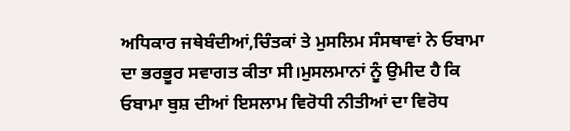ਅਧਿਕਾਰ ਜਥੇਬੰਦੀਆਂ,ਚਿੰਤਕਾਂ ਤੇ ਮੁਸਲਿਮ ਸੰਸਥਾਵਾਂ ਨੇ ਓਬਾਮਾ ਦਾ ਭਰਭੂਰ ਸਵਾਗਤ ਕੀਤਾ ਸੀ।ਮੁਸਲਮਾਨਾਂ ਨੂੰ ਉਮੀਦ ਹੈ ਕਿ ਓਬਾਮਾ ਬੁਸ਼ ਦੀਆਂ ਇਸਲਾਮ ਵਿਰੋਧੀ ਨੀਤੀਆਂ ਦਾ ਵਿਰੋਧ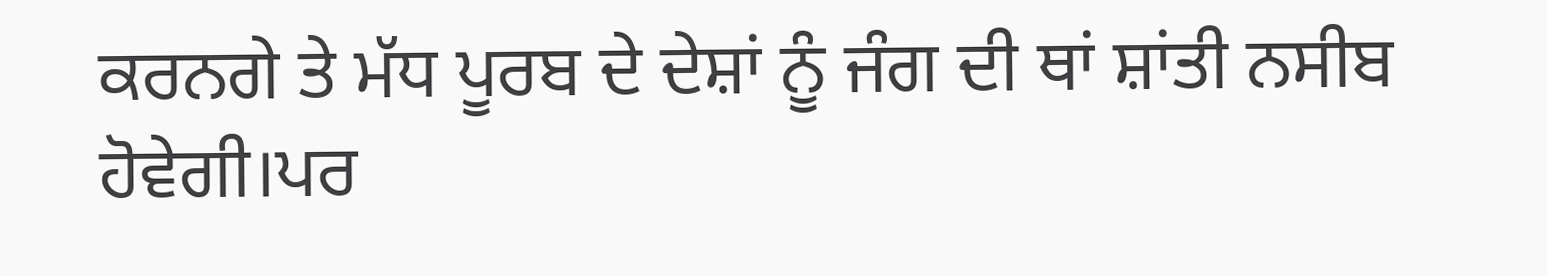ਕਰਨਗੇ ਤੇ ਮੱਧ ਪੂਰਬ ਦੇ ਦੇਸ਼ਾਂ ਨੂੰ ਜੰਗ ਦੀ ਥਾਂ ਸ਼ਾਂਤੀ ਨਸੀਬ ਹੋਵੇਗੀ।ਪਰ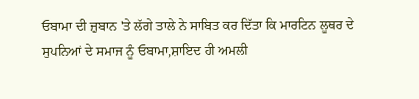ਓਬਾਮਾ ਦੀ ਜ਼ੁਬਾਨ 'ਤੇ ਲੱਗੇ ਤਾਲੇ ਨੇ ਸਾਬਿਤ ਕਰ ਦਿੱਤਾ ਕਿ ਮਾਰਟਿਨ ਲੂਥਰ ਦੇ ਸੁਪਨਿਆਂ ਦੇ ਸਮਾਜ ਨੂੰ ਓਬਾਮਾ,ਸ਼ਾਇਦ ਹੀ ਅਮਲੀ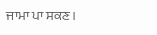ਜਾਮਾ ਪਾ ਸਕਣ।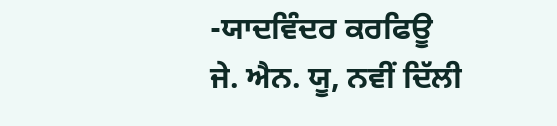-ਯਾਦਵਿੰਦਰ ਕਰਫਿਊ
ਜੇ. ਐਨ. ਯੂ, ਨਵੀਂ ਦਿੱਲੀ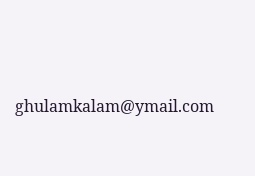ghulamkalam@ymail.com